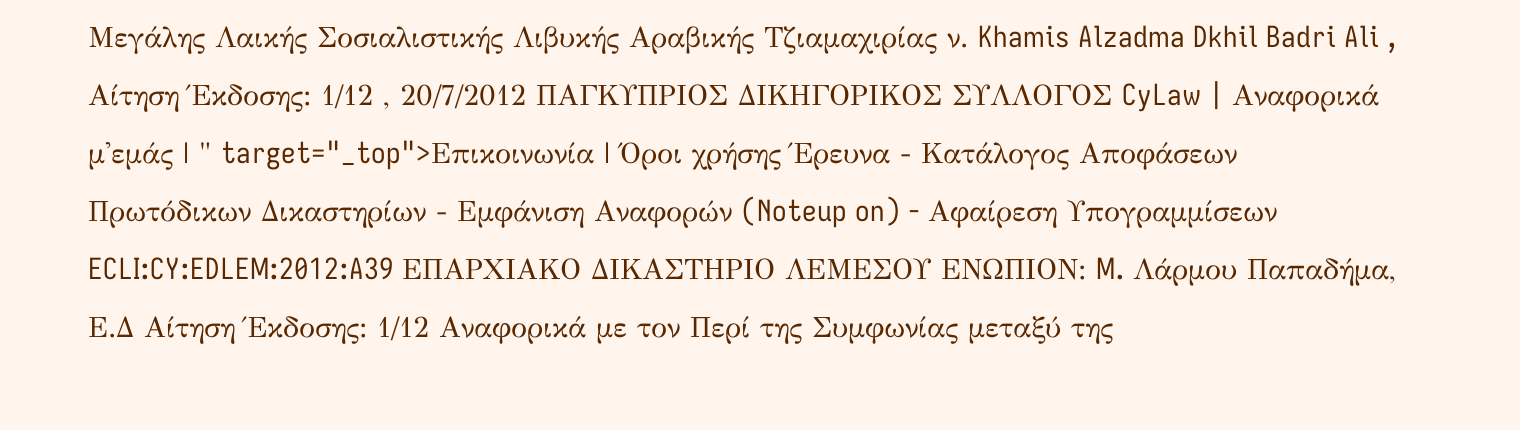Μεγάλης Λαικής Σοσιαλιστικής Λιβυκής Αραβικής Τζιαμαχιρίας ν. Khamis Alzadma Dkhil Badri Ali , Aίτηση Έκδοσης: 1/12 , 20/7/2012 ΠΑΓΚΥΠΡΙΟΣ ΔΙΚΗΓΟΡΙΚΟΣ ΣΥΛΛΟΓΟΣ CyLaw | Αναφορικά μ'εμάς | " target="_top">Επικοινωνία | Όροι χρήσης Έρευνα - Κατάλογος Αποφάσεων Πρωτόδικων Δικαστηρίων - Εμφάνιση Αναφορών (Noteup on) - Αφαίρεση Υπογραμμίσεων ECLI:CY:EDLEM:2012:A39 ΕΠΑΡΧΙΑΚΟ ΔΙΚΑΣΤΗΡΙΟ ΛΕΜΕΣΟΥ ΕΝΩΠΙΟΝ: M. Λάρμου Παπαδήμα, Ε.Δ Aίτηση Έκδοσης: 1/12 Αναφορικά με τον Περί της Συμφωνίας μεταξύ της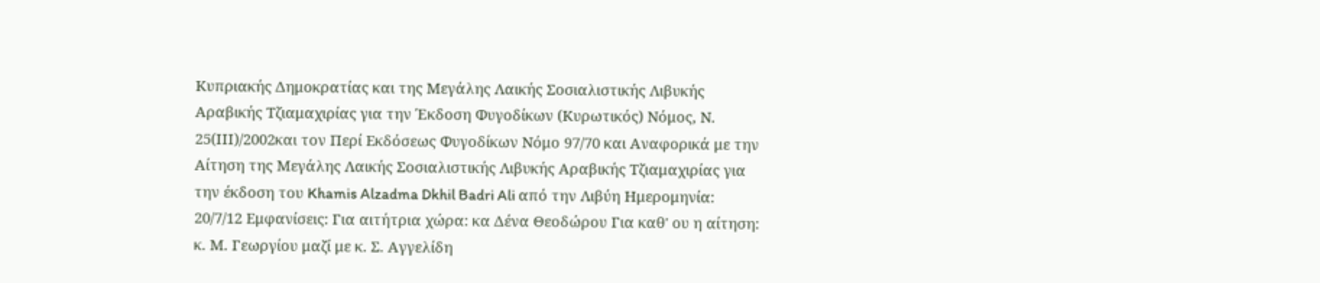Κυπριακής Δημοκρατίας και της Μεγάλης Λαικής Σοσιαλιστικής Λιβυκής Αραβικής Τζιαμαχιρίας για την Έκδοση Φυγοδίκων (Κυρωτικός) Νόμος, Ν. 25(ΙΙΙ)/2002και τον Περί Εκδόσεως Φυγοδίκων Νόμο 97/70 και Αναφορικά με την Αίτηση της Μεγάλης Λαικής Σοσιαλιστικής Λιβυκής Αραβικής Τζιαμαχιρίας για την έκδοση του Khamis Alzadma Dkhil Badri Ali από την Λιβύη Ημερομηνία: 20/7/12 Εμφανίσεις: Για αιτήτρια χώρα: κα Δένα Θεοδώρου Για καθ' ου η αίτηση: κ. Μ. Γεωργίου μαζί με κ. Σ. Αγγελίδη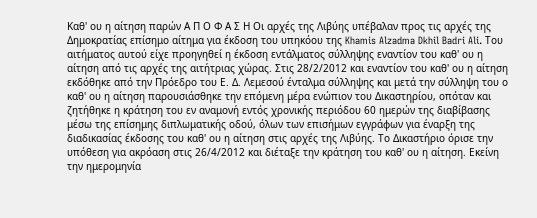Καθ' ου η αίτηση παρών Α Π Ο Φ Α Σ Η Οι αρχές της Λιβύης υπέβαλαν προς τις αρχές της Δημοκρατίας επίσημο αίτημα για έκδοση του υπηκόου της Khamis Alzadma Dkhil Badri Ali. Του αιτήματος αυτού είχε προηγηθεί η έκδοση εντάλματος σύλληψης εναντίον του καθ' ου η αίτηση από τις αρχές της αιτήτριας χώρας. Στις 28/2/2012 και εναντίον του καθ' ου η αίτηση εκδόθηκε από την Πρόεδρο του Ε. Δ. Λεμεσού ένταλμα σύλληψης και μετά την σύλληψη του ο καθ' ου η αίτηση παρουσιάσθηκε την επόμενη μέρα ενώπιον του Δικαστηρίου, οπόταν και ζητήθηκε η κράτηση του εν αναμονή εντός χρονικής περιόδου 60 ημερών της διαβίβασης μέσω της επίσημης διπλωματικής οδού, όλων των επισήμων εγγράφων για έναρξη της διαδικασίας έκδοσης του καθ' ου η αίτηση στις αρχές της Λιβύης. Το Δικαστήριο όρισε την υπόθεση για ακρόαση στις 26/4/2012 και διέταξε την κράτηση του καθ' ου η αίτηση. Εκείνη την ημερομηνία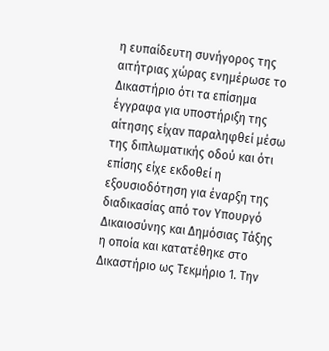η ευπαίδευτη συνήγορος της αιτήτριας χώρας ενημέρωσε το Δικαστήριο ότι τα επίσημα έγγραφα για υποστήριξη της αίτησης είχαν παραληφθεί μέσω της διπλωματικής οδού και ότι επίσης είχε εκδοθεί η εξουσιοδότηση για έναρξη της διαδικασίας από τον Υπουργό Δικαιοσύνης και Δημόσιας Τάξης η οποία και κατατέθηκε στο Δικαστήριο ως Τεκμήριο 1. Την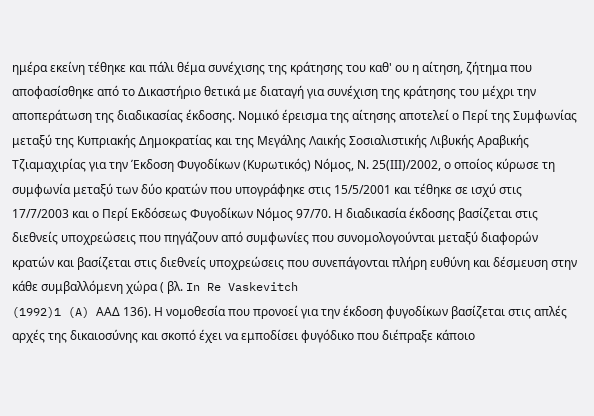ημέρα εκείνη τέθηκε και πάλι θέμα συνέχισης της κράτησης του καθ' ου η αίτηση, ζήτημα που αποφασίσθηκε από το Δικαστήριο θετικά με διαταγή για συνέχιση της κράτησης του μέχρι την αποπεράτωση της διαδικασίας έκδοσης. Νομικό έρεισμα της αίτησης αποτελεί ο Περί της Συμφωνίας μεταξύ της Κυπριακής Δημοκρατίας και της Μεγάλης Λαικής Σοσιαλιστικής Λιβυκής Αραβικής Τζιαμαχιρίας για την Έκδοση Φυγοδίκων (Κυρωτικός) Νόμος, Ν. 25(ΙΙΙ)/2002, ο οποίος κύρωσε τη συμφωνία μεταξύ των δύο κρατών που υπογράφηκε στις 15/5/2001 και τέθηκε σε ισχύ στις 17/7/2003 και ο Περί Εκδόσεως Φυγοδίκων Νόμος 97/70. Η διαδικασία έκδοσης βασίζεται στις διεθνείς υποχρεώσεις που πηγάζουν από συμφωνίες που συνομολογούνται μεταξύ διαφορών κρατών και βασίζεται στις διεθνείς υποχρεώσεις που συνεπάγονται πλήρη ευθύνη και δέσμευση στην κάθε συμβαλλόμενη χώρα ( βλ. In Re Vaskevitch
(1992)1 (A) ΑΑΔ 136). Η νομοθεσία που προνοεί για την έκδοση φυγοδίκων βασίζεται στις απλές αρχές της δικαιοσύνης και σκοπό έχει να εμποδίσει φυγόδικο που διέπραξε κάποιο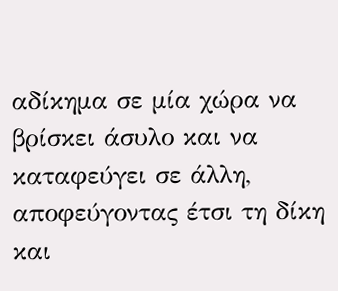αδίκημα σε μία χώρα να βρίσκει άσυλο και να καταφεύγει σε άλλη, αποφεύγοντας έτσι τη δίκη και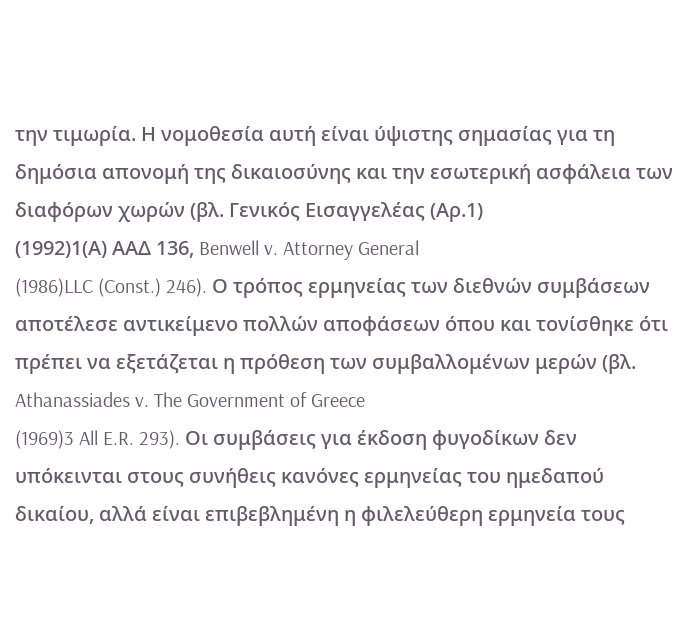την τιμωρία. Η νομοθεσία αυτή είναι ύψιστης σημασίας για τη δημόσια απονομή της δικαιοσύνης και την εσωτερική ασφάλεια των διαφόρων χωρών (βλ. Γενικός Εισαγγελέας (Αρ.1)
(1992)1(Α) ΑΑΔ 136, Benwell v. Attorney General
(1986)LLC (Const.) 246). Ο τρόπος ερμηνείας των διεθνών συμβάσεων αποτέλεσε αντικείμενο πολλών αποφάσεων όπου και τονίσθηκε ότι πρέπει να εξετάζεται η πρόθεση των συμβαλλομένων μερών (βλ. Athanassiades v. The Government of Greece
(1969)3 All E.R. 293). Οι συμβάσεις για έκδοση φυγοδίκων δεν υπόκεινται στους συνήθεις κανόνες ερμηνείας του ημεδαπού δικαίου, αλλά είναι επιβεβλημένη η φιλελεύθερη ερμηνεία τους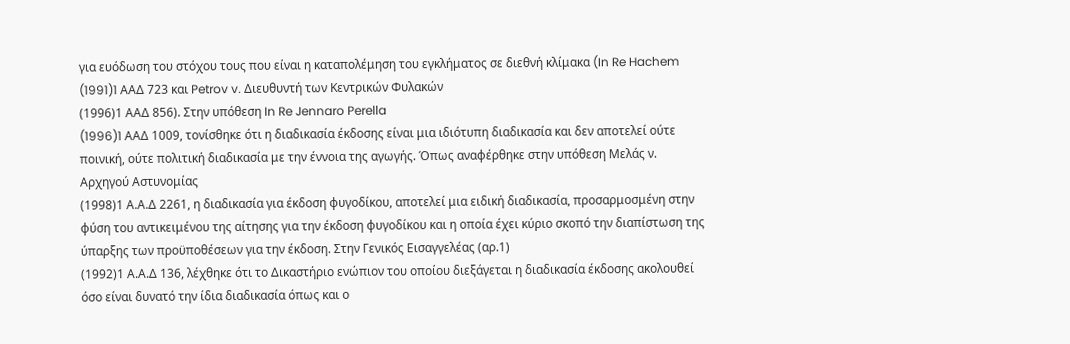για ευόδωση του στόχου τους που είναι η καταπολέμηση του εγκλήματος σε διεθνή κλίμακα (In Re Hachem
(1991)1 AAΔ 723 και Petrov v. Διευθυντή των Κεντρικών Φυλακών
(1996)1 ΑΑΔ 856). Στην υπόθεση In Re Jennaro Perella
(1996)1 AAΔ 1009, τονίσθηκε ότι η διαδικασία έκδοσης είναι μια ιδιότυπη διαδικασία και δεν αποτελεί ούτε ποινική, ούτε πολιτική διαδικασία με την έννοια της αγωγής. Όπως αναφέρθηκε στην υπόθεση Μελάς ν. Αρχηγού Αστυνομίας
(1998)1 Α.Α.Δ 2261, η διαδικασία για έκδοση φυγοδίκου, αποτελεί μια ειδική διαδικασία, προσαρμοσμένη στην φύση του αντικειμένου της αίτησης για την έκδοση φυγοδίκου και η οποία έχει κύριο σκοπό την διαπίστωση της ύπαρξης των προϋποθέσεων για την έκδοση. Στην Γενικός Εισαγγελέας (αρ.1)
(1992)1 Α.Α.Δ 136, λέχθηκε ότι το Δικαστήριο ενώπιον του οποίου διεξάγεται η διαδικασία έκδοσης ακολουθεί όσο είναι δυνατό την ίδια διαδικασία όπως και ο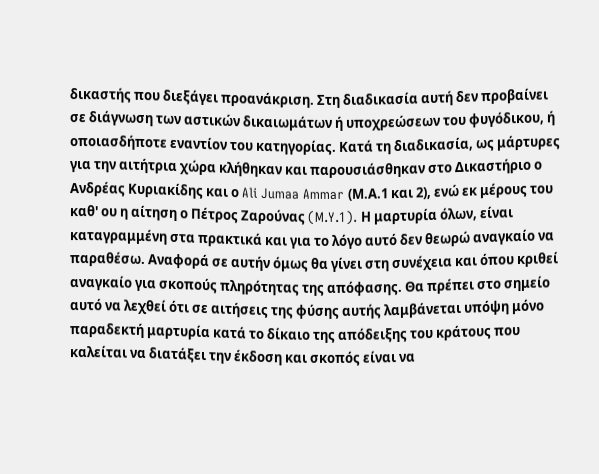δικαστής που διεξάγει προανάκριση. Στη διαδικασία αυτή δεν προβαίνει σε διάγνωση των αστικών δικαιωμάτων ή υποχρεώσεων του φυγόδικου, ή οποιασδήποτε εναντίον του κατηγορίας. Κατά τη διαδικασία, ως μάρτυρες για την αιτήτρια χώρα κλήθηκαν και παρουσιάσθηκαν στο Δικαστήριο ο Ανδρέας Κυριακίδης και ο Ali Jumaa Ammar (Μ.Α.1 και 2), ενώ εκ μέρους του καθ' ου η αίτηση ο Πέτρος Ζαρούνας (M.Y.1). Η μαρτυρία όλων, είναι καταγραμμένη στα πρακτικά και για το λόγο αυτό δεν θεωρώ αναγκαίο να παραθέσω. Αναφορά σε αυτήν όμως θα γίνει στη συνέχεια και όπου κριθεί αναγκαίο για σκοπούς πληρότητας της απόφασης. Θα πρέπει στο σημείο αυτό να λεχθεί ότι σε αιτήσεις της φύσης αυτής λαμβάνεται υπόψη μόνο παραδεκτή μαρτυρία κατά το δίκαιο της απόδειξης του κράτους που καλείται να διατάξει την έκδοση και σκοπός είναι να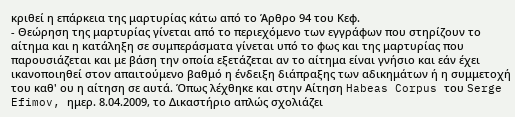κριθεί η επάρκεια της μαρτυρίας κάτω από το Άρθρο 94 του Κεφ.
- Θεώρηση της μαρτυρίας γίνεται από το περιεχόμενο των εγγράφων που στηρίζουν το αίτημα και η κατάληξη σε συμπεράσματα γίνεται υπό το φως και της μαρτυρίας που παρουσιάζεται και με βάση την οποία εξετάζεται αν το αίτημα είναι γνήσιο και εάν έχει ικανοποιηθεί στον απαιτούμενο βαθμό η ένδειξη διάπραξης των αδικημάτων ή η συμμετοχή του καθ' ου η αίτηση σε αυτά. Όπως λέχθηκε και στην Αίτηση Habeas Corpus του Serge Efimov, ημερ. 8.04.2009, το Δικαστήριο απλώς σχολιάζει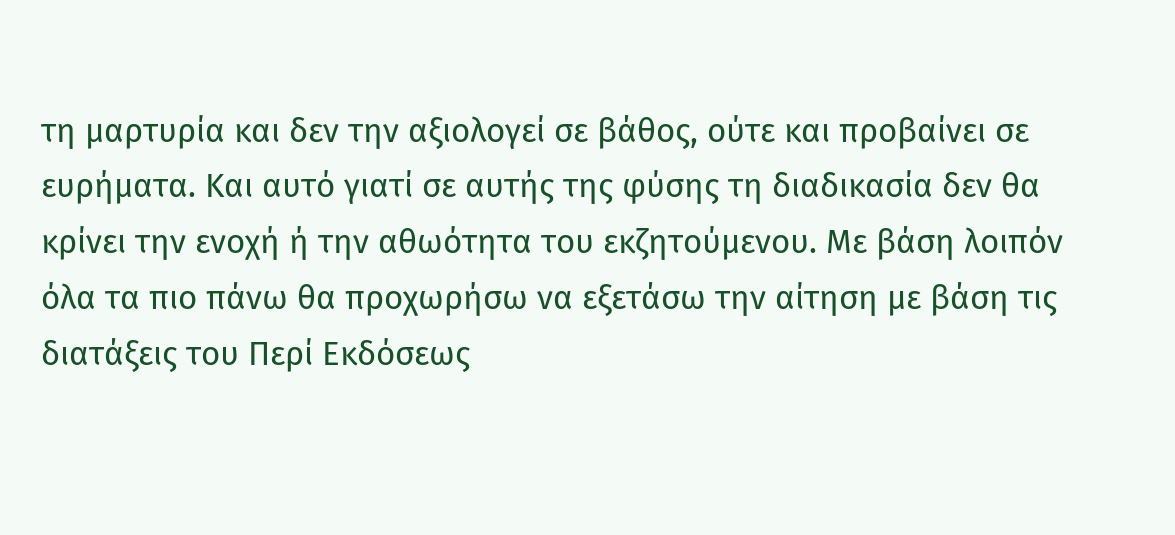τη μαρτυρία και δεν την αξιολογεί σε βάθος, ούτε και προβαίνει σε ευρήματα. Και αυτό γιατί σε αυτής της φύσης τη διαδικασία δεν θα κρίνει την ενοχή ή την αθωότητα του εκζητούμενου. Με βάση λοιπόν όλα τα πιο πάνω θα προχωρήσω να εξετάσω την αίτηση με βάση τις διατάξεις του Περί Εκδόσεως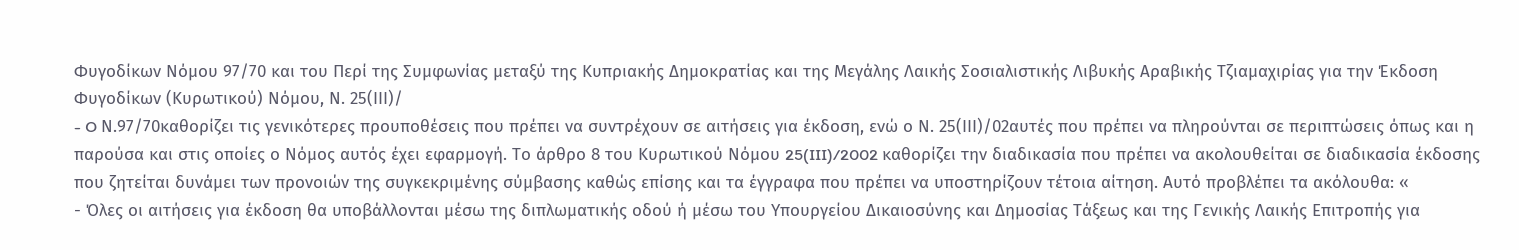Φυγοδίκων Νόμου 97/70 και του Περί της Συμφωνίας μεταξύ της Κυπριακής Δημοκρατίας και της Μεγάλης Λαικής Σοσιαλιστικής Λιβυκής Αραβικής Τζιαμαχιρίας για την Έκδοση Φυγοδίκων (Κυρωτικού) Νόμου, Ν. 25(ΙΙΙ)/
- O Ν.97/70καθορίζει τις γενικότερες προυποθέσεις που πρέπει να συντρέχουν σε αιτήσεις για έκδοση, ενώ ο Ν. 25(ΙΙΙ)/02αυτές που πρέπει να πληρούνται σε περιπτώσεις όπως και η παρούσα και στις οποίες ο Νόμος αυτός έχει εφαρμογή. Tο άρθρο 8 του Κυρωτικού Νόμου 25(III)/2002 καθορίζει την διαδικασία που πρέπει να ακολουθείται σε διαδικασία έκδοσης που ζητείται δυνάμει των προνοιών της συγκεκριμένης σύμβασης καθώς επίσης και τα έγγραφα που πρέπει να υποστηρίζουν τέτοια αίτηση. Αυτό προβλέπει τα ακόλουθα: «
- Όλες οι αιτήσεις για έκδοση θα υποβάλλονται μέσω της διπλωματικής οδού ή μέσω του Υπουργείου Δικαιοσύνης και Δημοσίας Τάξεως και της Γενικής Λαικής Επιτροπής για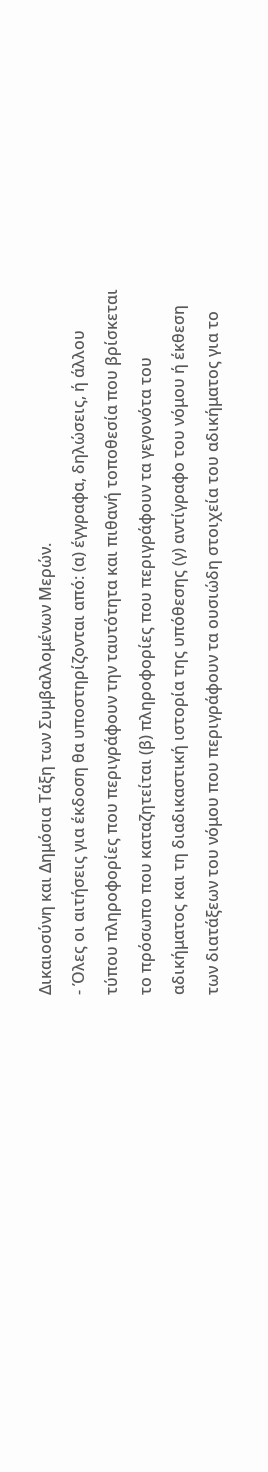Δικαιοσύνη και Δημόσια Τάξη των Συμβαλλομένων Μερών.
- Όλες οι αιτήσεις για έκδοση θα υποστηρίζονται από: (α) έγγραφα, δηλώσεις, ή άλλου τύπου πληροφορίες που περιγράφουν την ταυτότητα και πιθανή τοποθεσία που βρίσκεται το πρόσωπο που καταζητείται (β) πληροφορίες που περιγράφουν τα γεγονότα του αδικήματος και τη διαδικαστική ιστορία της υπόθεσης (γ) αντίγραφο του νόμου ή έκθεση των διατάξεων του νόμου που περιγράφουν τα ουσιώδη στοιχεία του αδικήματος για το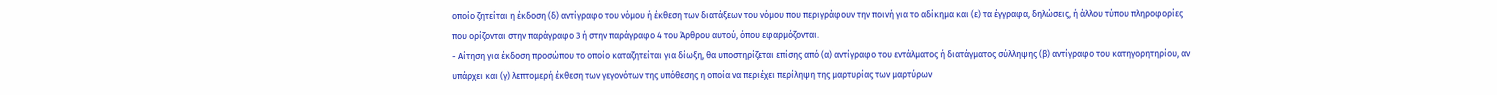οποίο ζητείται η έκδοση (δ) αντίγραφο του νόμου ή έκθεση των διατάξεων του νόμου που περιγράφουν την ποινή για το αδίκημα και (ε) τα έγγραφα, δηλώσεις, ή άλλου τύπου πληροφορίες που ορίζονται στην παράγραφο 3 ή στην παράγραφο 4 του Άρθρου αυτού, όπου εφαρμόζονται.
- Αίτηση για έκδοση προσώπου το οποίο καταζητείται για δίωξη, θα υποστηρίζεται επίσης από (α) αντίγραφο του εντάλματος ή διατάγματος σύλληψης (β) αντίγραφο του κατηγορητηρίου, αν υπάρχει και (γ) λεπτομερή έκθεση των γεγονότων της υπόθεσης η οποία να περιέχει περίληψη της μαρτυρίας των μαρτύρων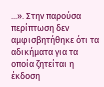...». Στην παρούσα περίπτωση δεν αμφισβητήθηκε ότι τα αδικήματα για τα οποία ζητείται η έκδοση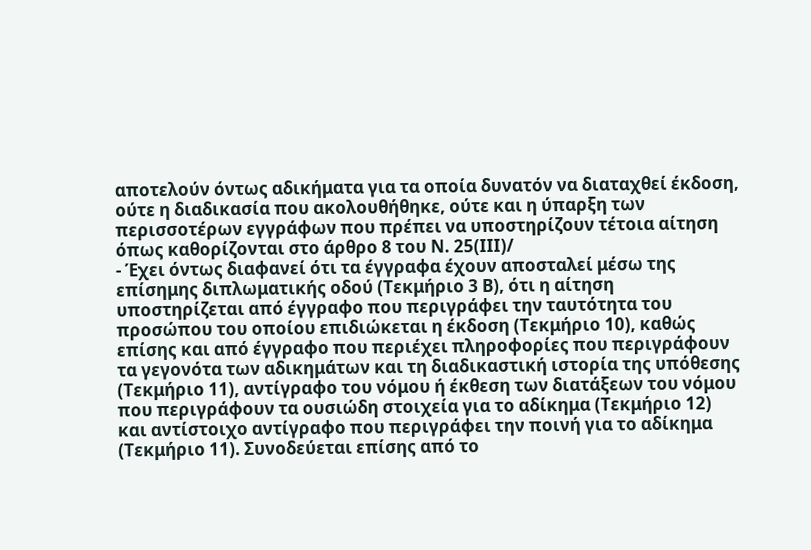αποτελούν όντως αδικήματα για τα οποία δυνατόν να διαταχθεί έκδοση, ούτε η διαδικασία που ακολουθήθηκε, ούτε και η ύπαρξη των περισσοτέρων εγγράφων που πρέπει να υποστηρίζουν τέτοια αίτηση όπως καθορίζονται στο άρθρο 8 του Ν. 25(ΙΙΙ)/
- Έχει όντως διαφανεί ότι τα έγγραφα έχουν αποσταλεί μέσω της επίσημης διπλωματικής οδού (Τεκμήριο 3 Β), ότι η αίτηση υποστηρίζεται από έγγραφο που περιγράφει την ταυτότητα του προσώπου του οποίου επιδιώκεται η έκδοση (Τεκμήριο 10), καθώς επίσης και από έγγραφο που περιέχει πληροφορίες που περιγράφουν τα γεγονότα των αδικημάτων και τη διαδικαστική ιστορία της υπόθεσης (Τεκμήριο 11), αντίγραφο του νόμου ή έκθεση των διατάξεων του νόμου που περιγράφουν τα ουσιώδη στοιχεία για το αδίκημα (Τεκμήριο 12) και αντίστοιχο αντίγραφο που περιγράφει την ποινή για το αδίκημα (Τεκμήριο 11). Συνοδεύεται επίσης από το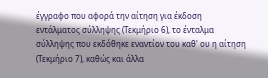έγγραφο που αφορά την αίτηση για έκδοση εντάλματος σύλληψης (Τεκμήριο 6), το ένταλμα σύλληψης που εκδόθηκε εναντίον του καθ' ου η αίτηση (Τεκμήριο 7), καθώς και άλλα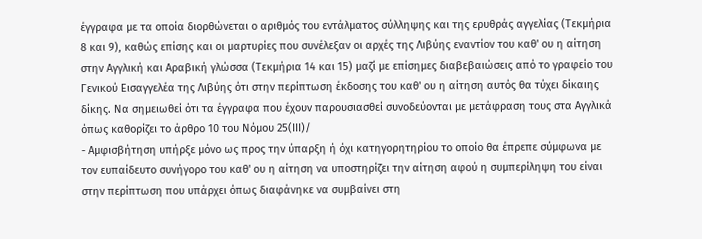έγγραφα με τα οποία διορθώνεται ο αριθμός του εντάλματος σύλληψης και της ερυθράς αγγελίας (Τεκμήρια 8 και 9), καθώς επίσης και οι μαρτυρίες που συνέλεξαν οι αρχές της Λιβύης εναντίον του καθ' ου η αίτηση στην Αγγλική και Αραβική γλώσσα (Τεκμήρια 14 και 15) μαζί με επίσημες διαβεβαιώσεις από το γραφείο του Γενικού Εισαγγελέα της Λιβύης ότι στην περίπτωση έκδοσης του καθ' ου η αίτηση αυτός θα τύχει δίκαιης δίκης. Να σημειωθεί ότι τα έγγραφα που έχουν παρουσιασθεί συνοδεύονται με μετάφραση τους στα Αγγλικά όπως καθορίζει το άρθρο 10 του Νόμου 25(ΙΙΙ)/
- Αμφισβήτηση υπήρξε μόνο ως προς την ύπαρξη ή όχι κατηγορητηρίου το οποίο θα έπρεπε σύμφωνα με τον ευπαίδευτο συνήγορο του καθ' ου η αίτηση να υποστηρίζει την αίτηση αφού η συμπερίληψη του είναι στην περίπτωση που υπάρχει όπως διαφάνηκε να συμβαίνει στη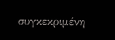συγκεκριμένη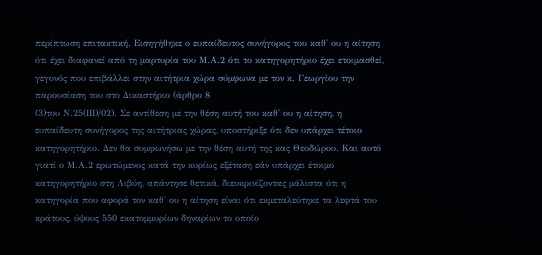περίπτωση επιτακτική. Εισηγήθηκε ο ευπαίδευτος συνήγορος του καθ' ου η αίτηση ότι έχει διαφανεί από τη μαρτυρία του Μ.Α.2 ότι το κατηγορητήριο έχει ετοιμασθεί, γεγονός που επιβάλλει στην αιτήτρια χώρα σύμφωνα με τον κ. Γεωργίου την παρουσίαση του στο Δικαστήριο (άρθρο 8
(3)του Ν.25(ΙΙΙ)/02). Σε αντίθεση με την θέση αυτή του καθ' ου η αίτηση, η ευπαίδευτη συνήγορος της αιτήτριας χώρας, υποστήριξε ότι δεν υπάρχει τέτοιο κατηγορητήριο. Δεν θα συμφωνήσω με την θέση αυτή της κας Θεοδώρου. Και αυτό γιατί ο Μ.Α.2 ερωτώμενος κατά την κυρίως εξέταση εάν υπάρχει έτοιμο κατηγορητήριο στη Λιβύη, απάντησε θετικά, διευκρινίζοντας μάλιστα ότι η κατηγορία που αφορά τον καθ' ου η αίτηση είναι ότι εκμεταλεύτηκε τα λεφτά του κράτους, ύψους 550 εκατομμυρίων δηναρίων το οποίο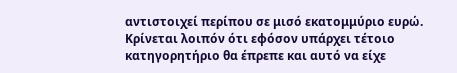αντιστοιχεί περίπου σε μισό εκατομμύριο ευρώ. Κρίνεται λοιπόν ότι εφόσον υπάρχει τέτοιο κατηγορητήριο θα έπρεπε και αυτό να είχε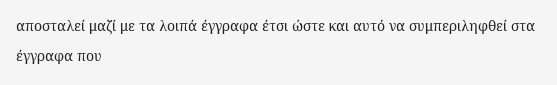αποσταλεί μαζί με τα λοιπά έγγραφα έτσι ώστε και αυτό να συμπεριληφθεί στα έγγραφα που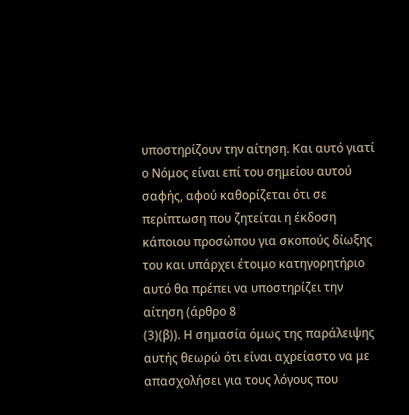υποστηρίζουν την αίτηση. Και αυτό γιατί ο Νόμος είναι επί του σημείου αυτού σαφής, αφού καθορίζεται ότι σε περίπτωση που ζητείται η έκδοση κάποιου προσώπου για σκοπούς δίωξης του και υπάρχει έτοιμο κατηγορητήριο αυτό θα πρέπει να υποστηρίζει την αίτηση (άρθρο 8
(3)(β)). Η σημασία όμως της παράλειψης αυτής θεωρώ ότι είναι αχρείαστο να με απασχολήσει για τους λόγους που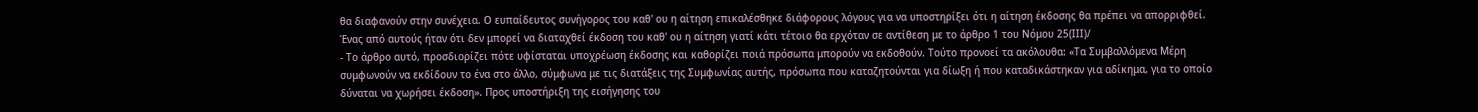θα διαφανούν στην συνέχεια. Ο ευπαίδευτος συνήγορος του καθ' ου η αίτηση επικαλέσθηκε διάφορους λόγους για να υποστηρίξει ότι η αίτηση έκδοσης θα πρέπει να απορριφθεί. Ένας από αυτούς ήταν ότι δεν μπορεί να διαταχθεί έκδοση του καθ' ου η αίτηση γιατί κάτι τέτοιο θα ερχόταν σε αντίθεση με το άρθρο 1 του Νόμου 25(ΙΙΙ)/
- Το άρθρο αυτό, προσδιορίζει πότε υφίσταται υποχρέωση έκδοσης και καθορίζει ποιά πρόσωπα μπορούν να εκδοθούν. Τούτο προνοεί τα ακόλουθα: «Τα Συμβαλλόμενα Μέρη συμφωνούν να εκδίδουν το ένα στο άλλο, σύμφωνα με τις διατάξεις της Συμφωνίας αυτής, πρόσωπα που καταζητούνται για δίωξη ή που καταδικάστηκαν για αδίκημα, για το οποίο δύναται να χωρήσει έκδοση». Προς υποστήριξη της εισήγησης του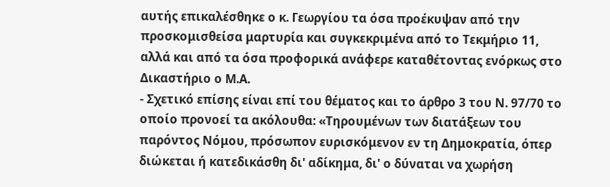αυτής επικαλέσθηκε ο κ. Γεωργίου τα όσα προέκυψαν από την προσκομισθείσα μαρτυρία και συγκεκριμένα από το Τεκμήριο 11, αλλά και από τα όσα προφορικά ανάφερε καταθέτοντας ενόρκως στο Δικαστήριο ο Μ.Α.
- Σχετικό επίσης είναι επί του θέματος και το άρθρο 3 του Ν. 97/70 το οποίο προνοεί τα ακόλουθα: «Τηρουμένων των διατάξεων του παρόντος Νόμου, πρόσωπον ευρισκόμενον εν τη Δημοκρατία, όπερ διώκεται ή κατεδικάσθη δι' αδίκημα, δι' ο δύναται να χωρήση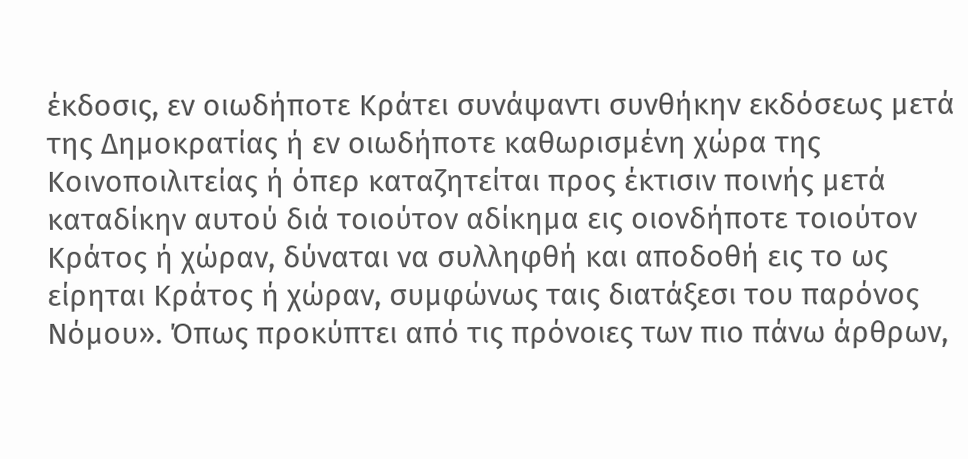έκδοσις, εν οιωδήποτε Κράτει συνάψαντι συνθήκην εκδόσεως μετά της Δημοκρατίας ή εν οιωδήποτε καθωρισμένη χώρα της Κοινοποιλιτείας ή όπερ καταζητείται προς έκτισιν ποινής μετά καταδίκην αυτού διά τοιούτον αδίκημα εις οιονδήποτε τοιούτον Κράτος ή χώραν, δύναται να συλληφθή και αποδοθή εις το ως είρηται Κράτος ή χώραν, συμφώνως ταις διατάξεσι του παρόνος Νόμου». Όπως προκύπτει από τις πρόνοιες των πιο πάνω άρθρων,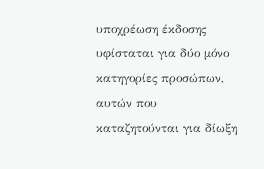υποχρέωση έκδοσης υφίσταται για δύο μόνο κατηγορίες προσώπων, αυτών που καταζητούνται για δίωξη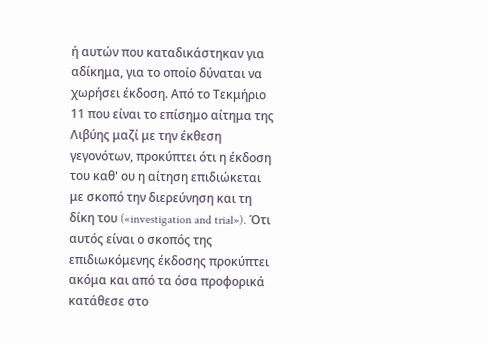ή αυτών που καταδικάστηκαν για αδίκημα, για το οποίο δύναται να χωρήσει έκδοση. Από το Τεκμήριο 11 που είναι το επίσημο αίτημα της Λιβύης μαζί με την έκθεση γεγονότων, προκύπτει ότι η έκδοση του καθ' ου η αίτηση επιδιώκεται με σκοπό την διερεύνηση και τη δίκη του («investigation and trial»). Ότι αυτός είναι ο σκοπός της επιδιωκόμενης έκδοσης προκύπτει ακόμα και από τα όσα προφορικά κατάθεσε στο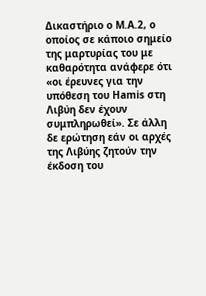Δικαστήριο ο Μ.Α.2, ο οποίος σε κάποιο σημείο της μαρτυρίας του με καθαρότητα ανάφερε ότι «οι έρευνες για την υπόθεση του Hamis στη Λιβύη δεν έχουν συμπληρωθεί». Σε άλλη δε ερώτηση εάν οι αρχές της Λιβύης ζητούν την έκδοση του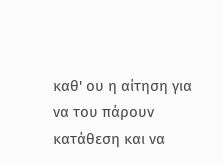καθ' ου η αίτηση για να του πάρουν κατάθεση και να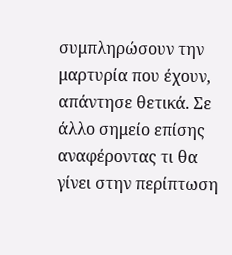συμπληρώσουν την μαρτυρία που έχουν, απάντησε θετικά. Σε άλλο σημείο επίσης αναφέροντας τι θα γίνει στην περίπτωση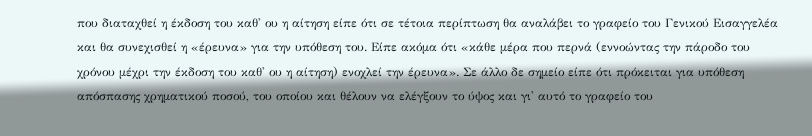που διαταχθεί η έκδοση του καθ' ου η αίτηση είπε ότι σε τέτοια περίπτωση θα αναλάβει το γραφείο του Γενικού Εισαγγελέα και θα συνεχισθεί η «έρευνα» για την υπόθεση του. Είπε ακόμα ότι «κάθε μέρα που περνά (εννοώντας την πάροδο του χρόνου μέχρι την έκδοση του καθ' ου η αίτηση) ενοχλεί την έρευνα». Σε άλλο δε σημείο είπε ότι πρόκειται για υπόθεση απόσπασης χρηματικού ποσού, του οποίου και θέλουν να ελέγξουν το ύψος και γι' αυτό το γραφείο του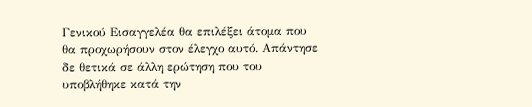Γενικού Εισαγγελέα θα επιλέξει άτομα που θα προχωρήσουν στον έλεγχο αυτό. Απάντησε δε θετικά σε άλλη ερώτηση που του υποβλήθηκε κατά την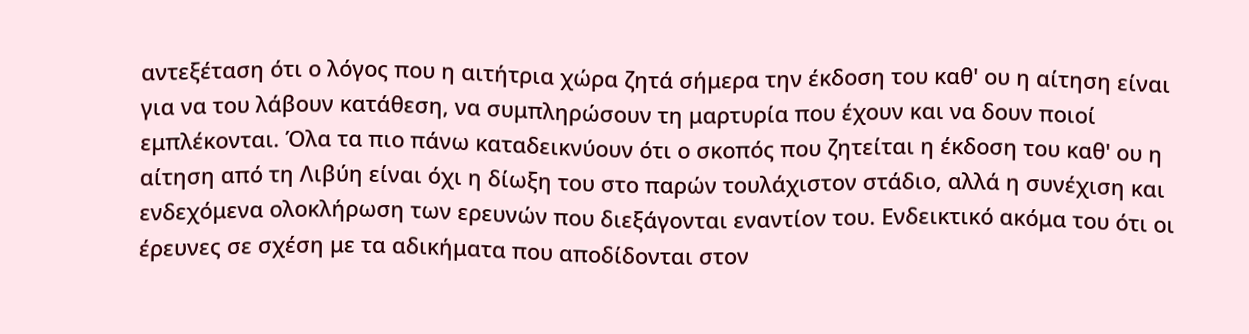αντεξέταση ότι ο λόγος που η αιτήτρια χώρα ζητά σήμερα την έκδοση του καθ' ου η αίτηση είναι για να του λάβουν κατάθεση, να συμπληρώσουν τη μαρτυρία που έχουν και να δουν ποιοί εμπλέκονται. Όλα τα πιο πάνω καταδεικνύουν ότι ο σκοπός που ζητείται η έκδοση του καθ' ου η αίτηση από τη Λιβύη είναι όχι η δίωξη του στο παρών τουλάχιστον στάδιο, αλλά η συνέχιση και ενδεχόμενα ολοκλήρωση των ερευνών που διεξάγονται εναντίον του. Ενδεικτικό ακόμα του ότι οι έρευνες σε σχέση με τα αδικήματα που αποδίδονται στον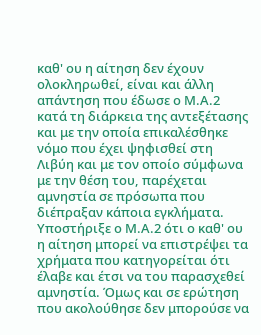καθ' ου η αίτηση δεν έχουν ολοκληρωθεί, είναι και άλλη απάντηση που έδωσε ο Μ.Α.2 κατά τη διάρκεια της αντεξέτασης και με την οποία επικαλέσθηκε νόμο που έχει ψηφισθεί στη Λιβύη και με τον οποίο σύμφωνα με την θέση του, παρέχεται αμνηστία σε πρόσωπα που διέπραξαν κάποια εγκλήματα. Υποστήριξε ο Μ.Α.2 ότι ο καθ' ου η αίτηση μπορεί να επιστρέψει τα χρήματα που κατηγορείται ότι έλαβε και έτσι να του παρασχεθεί αμνηστία. Όμως και σε ερώτηση που ακολούθησε δεν μπορούσε να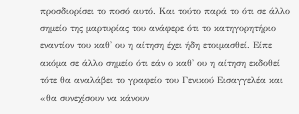προσδιορίσει το ποσό αυτό. Και τούτο παρά το ότι σε άλλο σημείο της μαρτυρίας του ανάφερε ότι το κατηγορητήριο εναντίον του καθ' ου η αίτηση έχει ήδη ετοιμασθεί. Είπε ακόμα σε άλλο σημείο ότι εάν ο καθ' ου η αίτηση εκδοθεί τότε θα αναλάβει το γραφείο του Γενικού Εισαγγελέα και «θα συνεχίσουν να κάνουν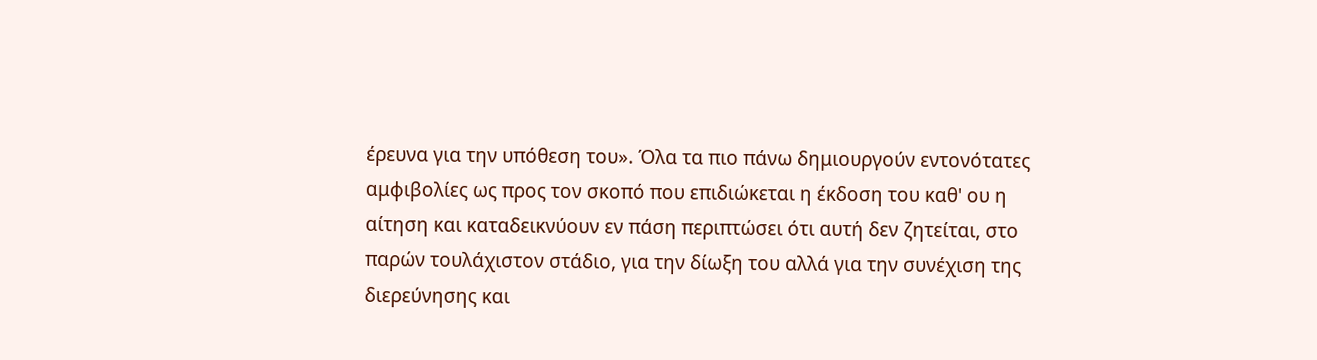έρευνα για την υπόθεση του». Όλα τα πιο πάνω δημιουργούν εντονότατες αμφιβολίες ως προς τον σκοπό που επιδιώκεται η έκδοση του καθ' ου η αίτηση και καταδεικνύουν εν πάση περιπτώσει ότι αυτή δεν ζητείται, στο παρών τουλάχιστον στάδιο, για την δίωξη του αλλά για την συνέχιση της διερεύνησης και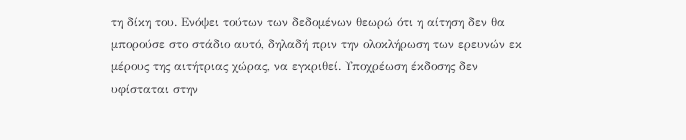τη δίκη του. Ενόψει τούτων των δεδομένων θεωρώ ότι η αίτηση δεν θα μπορούσε στο στάδιο αυτό, δηλαδή πριν την ολοκλήρωση των ερευνών εκ μέρους της αιτήτριας χώρας, να εγκριθεί. Υποχρέωση έκδοσης δεν υφίσταται στην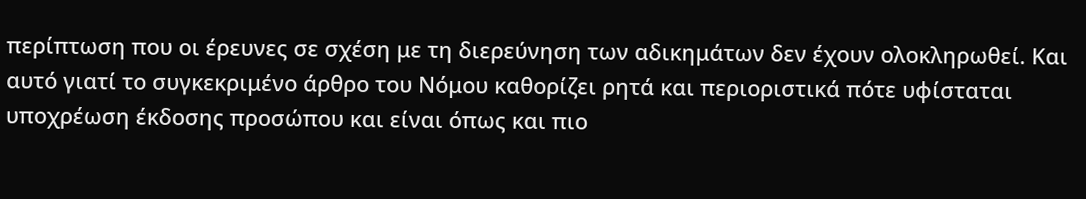περίπτωση που οι έρευνες σε σχέση με τη διερεύνηση των αδικημάτων δεν έχουν ολοκληρωθεί. Και αυτό γιατί το συγκεκριμένο άρθρο του Νόμου καθορίζει ρητά και περιοριστικά πότε υφίσταται υποχρέωση έκδοσης προσώπου και είναι όπως και πιο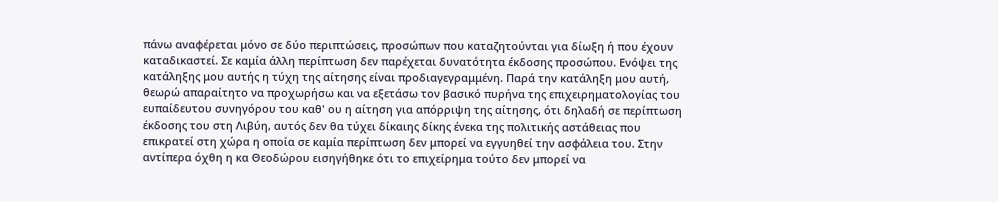πάνω αναφέρεται μόνο σε δύο περιπτώσεις, προσώπων που καταζητούνται για δίωξη ή που έχουν καταδικαστεί. Σε καμία άλλη περίπτωση δεν παρέχεται δυνατότητα έκδοσης προσώπου. Ενόψει της κατάληξης μου αυτής η τύχη της αίτησης είναι προδιαγεγραμμένη. Παρά την κατάληξη μου αυτή, θεωρώ απαραίτητο να προχωρήσω και να εξετάσω τον βασικό πυρήνα της επιχειρηματολογίας του ευπαίδευτου συνηγόρου του καθ' ου η αίτηση για απόρριψη της αίτησης, ότι δηλαδή σε περίπτωση έκδοσης του στη Λιβύη, αυτός δεν θα τύχει δίκαιης δίκης ένεκα της πολιτικής αστάθειας που επικρατεί στη χώρα η οποία σε καμία περίπτωση δεν μπορεί να εγγυηθεί την ασφάλεια του. Στην αντίπερα όχθη η κα Θεοδώρου εισηγήθηκε ότι το επιχείρημα τούτο δεν μπορεί να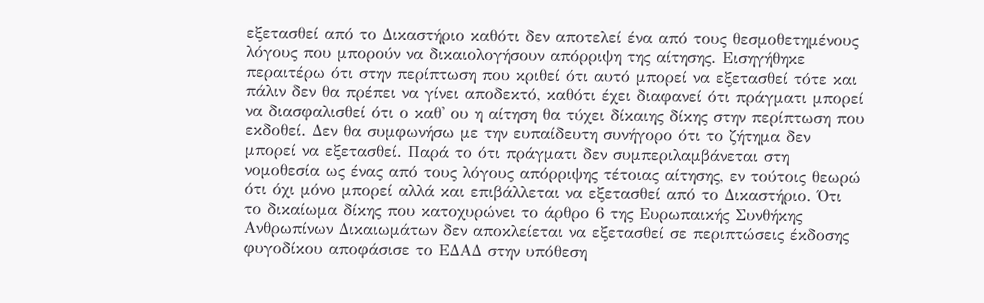εξετασθεί από το Δικαστήριο καθότι δεν αποτελεί ένα από τους θεσμοθετημένους λόγους που μπορούν να δικαιολογήσουν απόρριψη της αίτησης. Εισηγήθηκε περαιτέρω ότι στην περίπτωση που κριθεί ότι αυτό μπορεί να εξετασθεί τότε και πάλιν δεν θα πρέπει να γίνει αποδεκτό, καθότι έχει διαφανεί ότι πράγματι μπορεί να διασφαλισθεί ότι ο καθ' ου η αίτηση θα τύχει δίκαιης δίκης στην περίπτωση που εκδοθεί. Δεν θα συμφωνήσω με την ευπαίδευτη συνήγορο ότι το ζήτημα δεν μπορεί να εξετασθεί. Παρά το ότι πράγματι δεν συμπεριλαμβάνεται στη νομοθεσία ως ένας από τους λόγους απόρριψης τέτοιας αίτησης, εν τούτοις θεωρώ ότι όχι μόνο μπορεί αλλά και επιβάλλεται να εξετασθεί από το Δικαστήριο. Ότι το δικαίωμα δίκης που κατοχυρώνει το άρθρο 6 της Ευρωπαικής Συνθήκης Ανθρωπίνων Δικαιωμάτων δεν αποκλείεται να εξετασθεί σε περιπτώσεις έκδοσης φυγοδίκου αποφάσισε το ΕΔΑΔ στην υπόθεση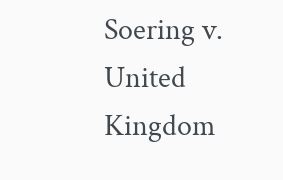Soering v. United Kingdom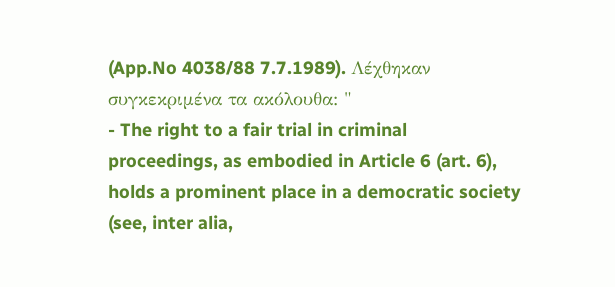(App.No 4038/88 7.7.1989). Λέχθηκαν συγκεκριμένα τα ακόλουθα: "
- The right to a fair trial in criminal proceedings, as embodied in Article 6 (art. 6), holds a prominent place in a democratic society (see, inter alia,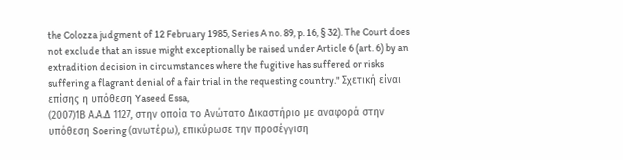the Colozza judgment of 12 February 1985, Series A no. 89, p. 16, § 32). The Court does not exclude that an issue might exceptionally be raised under Article 6 (art. 6) by an extradition decision in circumstances where the fugitive has suffered or risks suffering a flagrant denial of a fair trial in the requesting country." Σχετική είναι επίσης η υπόθεση Yaseed Essa,
(2007)1Β Α.Α.Δ 1127, στην οποία το Ανώτατο Δικαστήριο με αναφορά στην υπόθεση Soering (ανωτέρω), επικύρωσε την προσέγγιση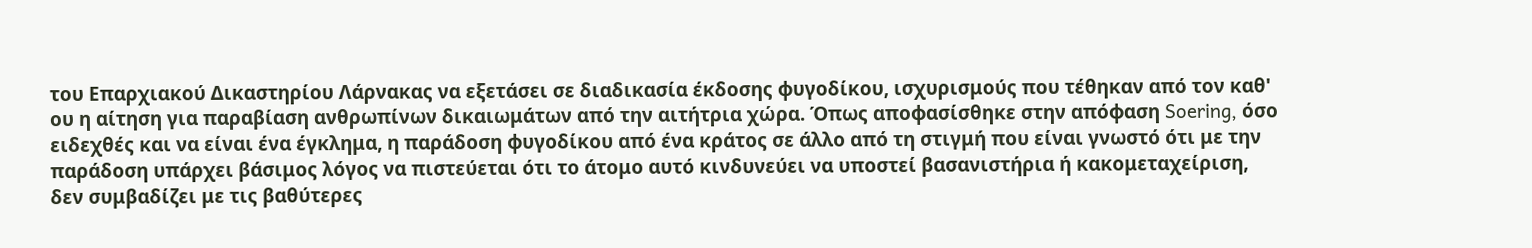του Επαρχιακού Δικαστηρίου Λάρνακας να εξετάσει σε διαδικασία έκδοσης φυγοδίκου, ισχυρισμούς που τέθηκαν από τον καθ' ου η αίτηση για παραβίαση ανθρωπίνων δικαιωμάτων από την αιτήτρια χώρα. Όπως αποφασίσθηκε στην απόφαση Soering, όσο ειδεχθές και να είναι ένα έγκλημα, η παράδοση φυγοδίκου από ένα κράτος σε άλλο από τη στιγμή που είναι γνωστό ότι με την παράδοση υπάρχει βάσιμος λόγος να πιστεύεται ότι το άτομο αυτό κινδυνεύει να υποστεί βασανιστήρια ή κακομεταχείριση, δεν συμβαδίζει με τις βαθύτερες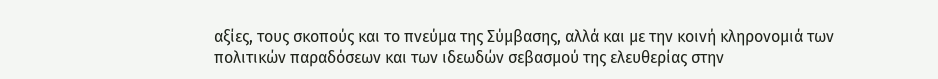αξίες, τους σκοπούς και το πνεύμα της Σύμβασης, αλλά και με την κοινή κληρονομιά των πολιτικών παραδόσεων και των ιδεωδών σεβασμού της ελευθερίας στην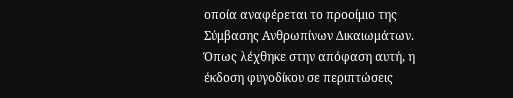οποία αναφέρεται το προοίμιο της Σύμβασης Ανθρωπίνων Δικαιωμάτων. Όπως λέχθηκε στην απόφαση αυτή, η έκδοση φυγοδίκου σε περιπτώσεις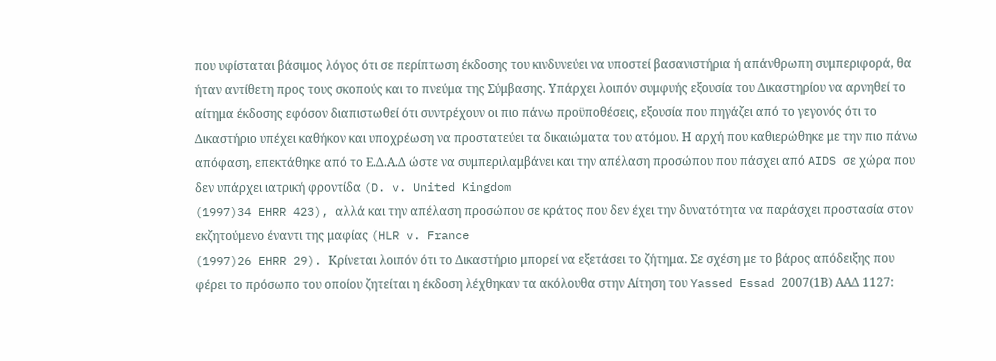που υφίσταται βάσιμος λόγος ότι σε περίπτωση έκδοσης του κινδυνεύει να υποστεί βασανιστήρια ή απάνθρωπη συμπεριφορά, θα ήταν αντίθετη προς τους σκοπούς και το πνεύμα της Σύμβασης. Υπάρχει λοιπόν συμφυής εξουσία του Δικαστηρίου να αρνηθεί το αίτημα έκδοσης εφόσον διαπιστωθεί ότι συντρέχουν οι πιο πάνω προϋποθέσεις, εξουσία που πηγάζει από το γεγονός ότι το Δικαστήριο υπέχει καθήκον και υποχρέωση να προστατεύει τα δικαιώματα του ατόμου. Η αρχή που καθιερώθηκε με την πιο πάνω απόφαση, επεκτάθηκε από το Ε.Δ.Α.Δ ώστε να συμπεριλαμβάνει και την απέλαση προσώπου που πάσχει από AIDS σε χώρα που δεν υπάρχει ιατρική φροντίδα (D. v. United Kingdom
(1997)34 EHRR 423), αλλά και την απέλαση προσώπου σε κράτος που δεν έχει την δυνατότητα να παράσχει προστασία στον εκζητούμενο έναντι της μαφίας (HLR v. France
(1997)26 EHRR 29). Κρίνεται λοιπόν ότι το Δικαστήριο μπορεί να εξετάσει το ζήτημα. Σε σχέση με το βάρος απόδειξης που φέρει το πρόσωπο του οποίου ζητείται η έκδοση λέχθηκαν τα ακόλουθα στην Αίτηση του Yassed Essad 2007(1Β) ΑΑΔ 1127: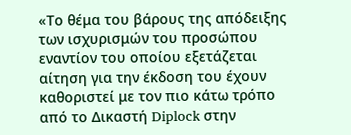«Το θέμα του βάρους της απόδειξης των ισχυρισμών του προσώπου εναντίον του οποίου εξετάζεται αίτηση για την έκδοση του έχουν καθοριστεί με τον πιο κάτω τρόπο από το Δικαστή Diplock στην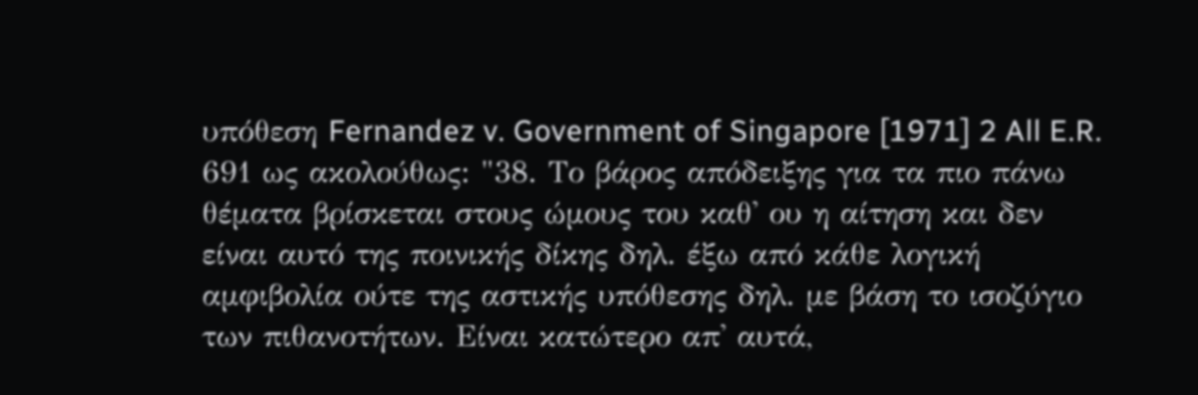υπόθεση Fernandez v. Government of Singapore [1971] 2 All E.R. 691 ως ακολούθως: "38. Το βάρος απόδειξης για τα πιο πάνω θέματα βρίσκεται στους ώμους του καθ' ου η αίτηση και δεν είναι αυτό της ποινικής δίκης δηλ. έξω από κάθε λογική αμφιβολία ούτε της αστικής υπόθεσης δηλ. με βάση το ισοζύγιο των πιθανοτήτων. Είναι κατώτερο απ' αυτά,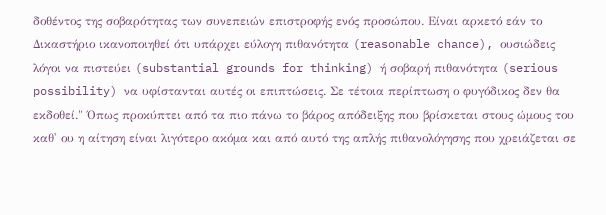δοθέντος της σοβαρότητας των συνεπειών επιστροφής ενός προσώπου. Είναι αρκετό εάν το Δικαστήριο ικανοποιηθεί ότι υπάρχει εύλογη πιθανότητα (reasonable chance), ουσιώδεις λόγοι να πιστεύει (substantial grounds for thinking) ή σοβαρή πιθανότητα (serious possibility) να υφίστανται αυτές οι επιπτώσεις. Σε τέτοια περίπτωση ο φυγόδικος δεν θα εκδοθεί." Όπως προκύπτει από τα πιο πάνω το βάρος απόδειξης που βρίσκεται στους ώμους του καθ' ου η αίτηση είναι λιγότερο ακόμα και από αυτό της απλής πιθανολόγησης που χρειάζεται σε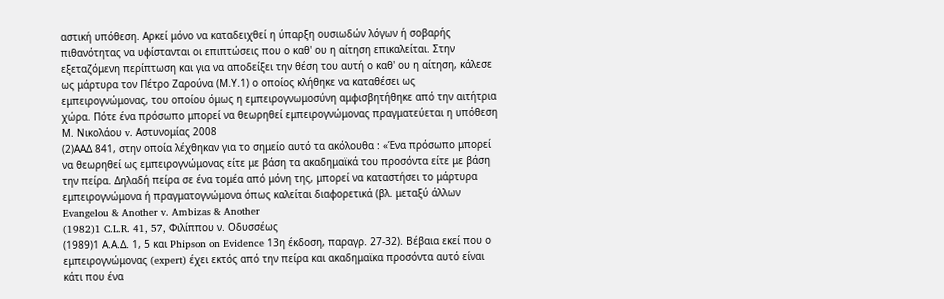αστική υπόθεση. Αρκεί μόνο να καταδειχθεί η ύπαρξη ουσιωδών λόγων ή σοβαρής πιθανότητας να υφίστανται οι επιπτώσεις που ο καθ' ου η αίτηση επικαλείται. Στην εξεταζόμενη περίπτωση και για να αποδείξει την θέση του αυτή ο καθ' ου η αίτηση, κάλεσε ως μάρτυρα τον Πέτρο Ζαρούνα (Μ.Υ.1) ο οποίος κλήθηκε να καταθέσει ως εμπειρογνώμονας, του οποίου όμως η εμπειρογνωμοσύνη αμφισβητήθηκε από την αιτήτρια χώρα. Πότε ένα πρόσωπο μπορεί να θεωρηθεί εμπειρογνώμονας πραγματεύεται η υπόθεση Μ. Νικολάου v. Αστυνομίας 2008
(2)ΑΑΔ 841, στην οποία λέχθηκαν για το σημείο αυτό τα ακόλουθα : «Ένα πρόσωπο μπορεί να θεωρηθεί ως εμπειρογνώμονας είτε με βάση τα ακαδημαϊκά του προσόντα είτε με βάση την πείρα. Δηλαδή πείρα σε ένα τομέα από μόνη της, μπορεί να καταστήσει το μάρτυρα εμπειρογνώμονα ή πραγματογνώμονα όπως καλείται διαφορετικά (βλ. μεταξύ άλλων Evangelou & Another v. Ambizas & Another
(1982)1 C.L.R. 41, 57, Φιλίππου ν. Οδυσσέως
(1989)1 Α.Α.Δ. 1, 5 και Phipson on Evidence 13η έκδοση, παραγρ. 27-32). Βέβαια εκεί που ο εμπειρογνώμονας (expert) έχει εκτός από την πείρα και ακαδημαϊκα προσόντα αυτό είναι κάτι που ένα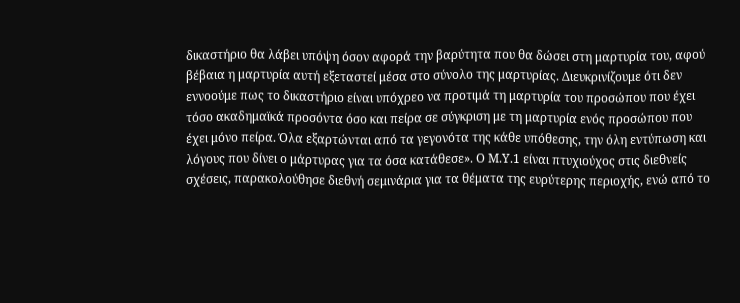δικαστήριο θα λάβει υπόψη όσον αφορά την βαρύτητα που θα δώσει στη μαρτυρία του, αφού βέβαια η μαρτυρία αυτή εξεταστεί μέσα στο σύνολο της μαρτυρίας. Διευκρινίζουμε ότι δεν εννοούμε πως το δικαστήριο είναι υπόχρεο να προτιμά τη μαρτυρία του προσώπου που έχει τόσο ακαδημαϊκά προσόντα όσο και πείρα σε σύγκριση με τη μαρτυρία ενός προσώπου που έχει μόνο πείρα. Όλα εξαρτώνται από τα γεγονότα της κάθε υπόθεσης, την όλη εντύπωση και λόγους που δίνει ο μάρτυρας για τα όσα κατάθεσε». Ο Μ.Υ.1 είναι πτυχιούχος στις διεθνείς σχέσεις, παρακολούθησε διεθνή σεμινάρια για τα θέματα της ευρύτερης περιοχής, ενώ από το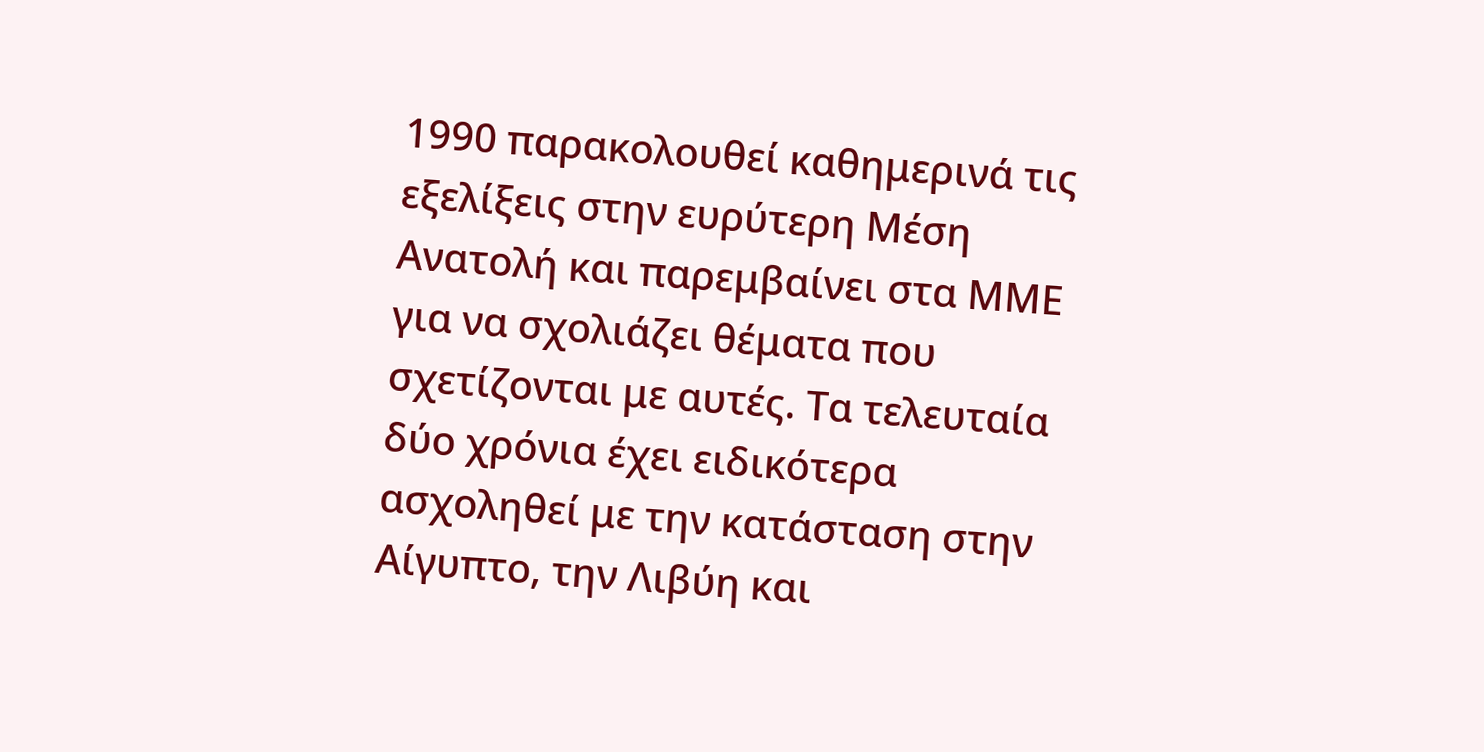1990 παρακολουθεί καθημερινά τις εξελίξεις στην ευρύτερη Μέση Ανατολή και παρεμβαίνει στα ΜΜΕ για να σχολιάζει θέματα που σχετίζονται με αυτές. Τα τελευταία δύο χρόνια έχει ειδικότερα ασχοληθεί με την κατάσταση στην Αίγυπτο, την Λιβύη και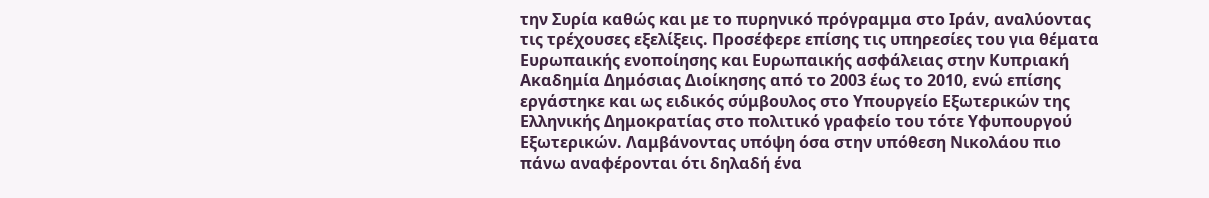την Συρία καθώς και με το πυρηνικό πρόγραμμα στο Ιράν, αναλύοντας τις τρέχουσες εξελίξεις. Προσέφερε επίσης τις υπηρεσίες του για θέματα Ευρωπαικής ενοποίησης και Ευρωπαικής ασφάλειας στην Κυπριακή Ακαδημία Δημόσιας Διοίκησης από το 2003 έως το 2010, ενώ επίσης εργάστηκε και ως ειδικός σύμβουλος στο Υπουργείο Εξωτερικών της Ελληνικής Δημοκρατίας στο πολιτικό γραφείο του τότε Υφυπουργού Εξωτερικών. Λαμβάνοντας υπόψη όσα στην υπόθεση Νικολάου πιο πάνω αναφέρονται ότι δηλαδή ένα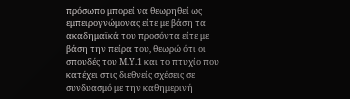πρόσωπο μπορεί να θεωρηθεί ως εμπειρογνώμονας είτε με βάση τα ακαδημαϊκά του προσόντα είτε με βάση την πείρα του, θεωρώ ότι οι σπουδές του Μ.Υ.1 και το πτυχίο που κατέχει στις διεθνείς σχέσεις σε συνδυασμό με την καθημερινή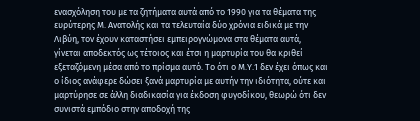ενασχόληση του με τα ζητήματα αυτά από το 1990 για τα θέματα της ευρύτερης Μ. Ανατολής και τα τελευταία δύο χρόνια ειδικά με την Λιβύη, τον έχουν καταστήσει εμπειρογνώμονα στα θέματα αυτά, γίνεται αποδεκτός ως τέτοιος και έτσι η μαρτυρία του θα κριθεί εξεταζόμενη μέσα από το πρίσμα αυτό. Το ότι ο Μ.Υ.1 δεν έχει όπως και ο ίδιος ανάφερε δώσει ξανά μαρτυρία με αυτήν την ιδιότητα, ούτε και μαρτύρησε σε άλλη διαδικασία για έκδοση φυγοδίκου, θεωρώ ότι δεν συνιστά εμπόδιο στην αποδοχή της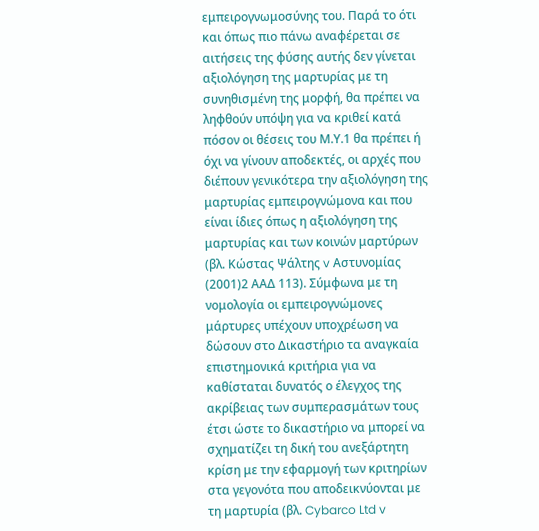εμπειρογνωμοσύνης του. Παρά το ότι και όπως πιο πάνω αναφέρεται σε αιτήσεις της φύσης αυτής δεν γίνεται αξιολόγηση της μαρτυρίας με τη συνηθισμένη της μορφή, θα πρέπει να ληφθούν υπόψη για να κριθεί κατά πόσον οι θέσεις του Μ.Υ.1 θα πρέπει ή όχι να γίνουν αποδεκτές, οι αρχές που διέπουν γενικότερα την αξιολόγηση της μαρτυρίας εμπειρογνώμονα και που είναι ίδιες όπως η αξιολόγηση της μαρτυρίας και των κοινών μαρτύρων (βλ. Κώστας Ψάλτης v Αστυνομίας
(2001)2 ΑΑΔ 113). Σύμφωνα με τη νομολογία οι εμπειρογνώμονες μάρτυρες υπέχουν υποχρέωση να δώσουν στο Δικαστήριο τα αναγκαία επιστημονικά κριτήρια για να καθίσταται δυνατός ο έλεγχος της ακρίβειας των συμπερασμάτων τους έτσι ώστε το δικαστήριο να μπορεί να σχηματίζει τη δική του ανεξάρτητη κρίση με την εφαρμογή των κριτηρίων στα γεγονότα που αποδεικνύονται με τη μαρτυρία (βλ. Cybarco Ltd v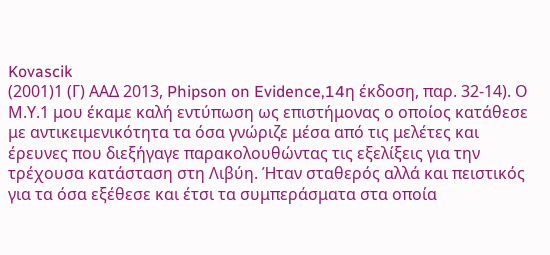Kovascik
(2001)1 (Γ) ΑΑΔ 2013, Phipson on Evidence,14η έκδοση, παρ. 32-14). Ο Μ.Υ.1 μου έκαμε καλή εντύπωση ως επιστήμονας ο οποίος κατάθεσε με αντικειμενικότητα τα όσα γνώριζε μέσα από τις μελέτες και έρευνες που διεξήγαγε παρακολουθώντας τις εξελίξεις για την τρέχουσα κατάσταση στη Λιβύη. Ήταν σταθερός αλλά και πειστικός για τα όσα εξέθεσε και έτσι τα συμπεράσματα στα οποία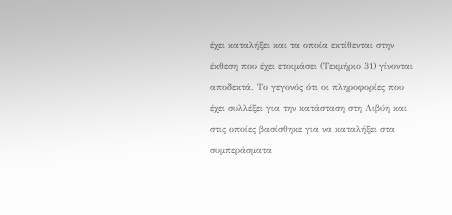έχει καταλήξει και τα οποία εκτίθενται στην έκθεση που έχει ετοιμάσει (Τεκμήριο 31) γίνονται αποδεκτά. Το γεγονός ότι οι πληροφορίες που έχει συλλέξει για την κατάσταση στη Λιβύη και στις οποίες βασίσθηκε για να καταλήξει στα συμπεράσματα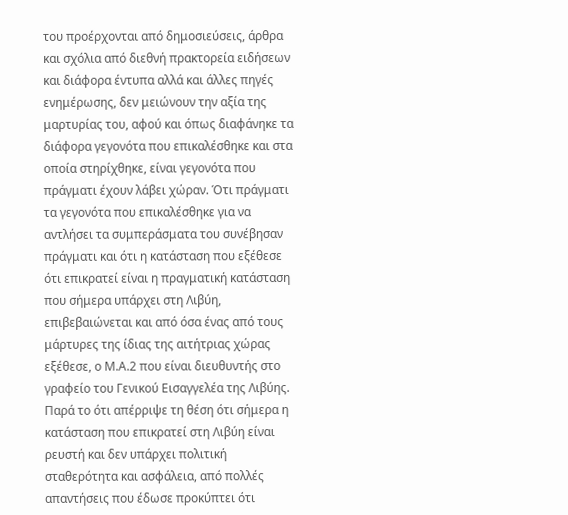του προέρχονται από δημοσιεύσεις, άρθρα και σχόλια από διεθνή πρακτορεία ειδήσεων και διάφορα έντυπα αλλά και άλλες πηγές ενημέρωσης, δεν μειώνουν την αξία της μαρτυρίας του, αφού και όπως διαφάνηκε τα διάφορα γεγονότα που επικαλέσθηκε και στα οποία στηρίχθηκε, είναι γεγονότα που πράγματι έχουν λάβει χώραν. Ότι πράγματι τα γεγονότα που επικαλέσθηκε για να αντλήσει τα συμπεράσματα του συνέβησαν πράγματι και ότι η κατάσταση που εξέθεσε ότι επικρατεί είναι η πραγματική κατάσταση που σήμερα υπάρχει στη Λιβύη, επιβεβαιώνεται και από όσα ένας από τους μάρτυρες της ίδιας της αιτήτριας χώρας εξέθεσε, ο Μ.Α.2 που είναι διευθυντής στο γραφείο του Γενικού Εισαγγελέα της Λιβύης. Παρά το ότι απέρριψε τη θέση ότι σήμερα η κατάσταση που επικρατεί στη Λιβύη είναι ρευστή και δεν υπάρχει πολιτική σταθερότητα και ασφάλεια, από πολλές απαντήσεις που έδωσε προκύπτει ότι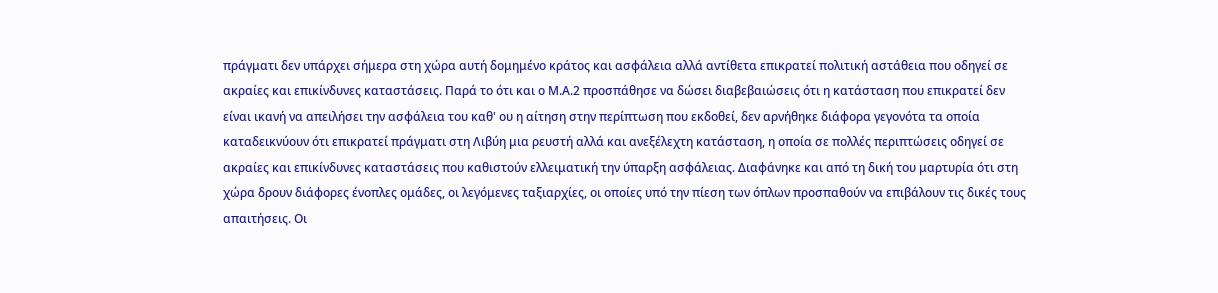πράγματι δεν υπάρχει σήμερα στη χώρα αυτή δομημένο κράτος και ασφάλεια αλλά αντίθετα επικρατεί πολιτική αστάθεια που οδηγεί σε ακραίες και επικίνδυνες καταστάσεις. Παρά το ότι και ο Μ.Α.2 προσπάθησε να δώσει διαβεβαιώσεις ότι η κατάσταση που επικρατεί δεν είναι ικανή να απειλήσει την ασφάλεια του καθ' ου η αίτηση στην περίπτωση που εκδοθεί, δεν αρνήθηκε διάφορα γεγονότα τα οποία καταδεικνύουν ότι επικρατεί πράγματι στη Λιβύη μια ρευστή αλλά και ανεξέλεχτη κατάσταση, η οποία σε πολλές περιπτώσεις οδηγεί σε ακραίες και επικίνδυνες καταστάσεις που καθιστούν ελλειματική την ύπαρξη ασφάλειας. Διαφάνηκε και από τη δική του μαρτυρία ότι στη χώρα δρουν διάφορες ένοπλες ομάδες, οι λεγόμενες ταξιαρχίες, οι οποίες υπό την πίεση των όπλων προσπαθούν να επιβάλουν τις δικές τους απαιτήσεις. Οι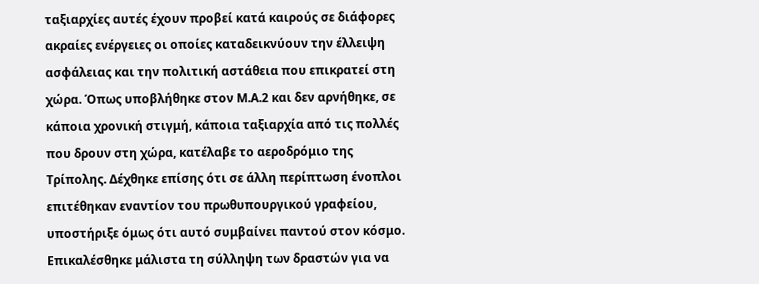ταξιαρχίες αυτές έχουν προβεί κατά καιρούς σε διάφορες ακραίες ενέργειες οι οποίες καταδεικνύουν την έλλειψη ασφάλειας και την πολιτική αστάθεια που επικρατεί στη χώρα. Όπως υποβλήθηκε στον Μ.Α.2 και δεν αρνήθηκε, σε κάποια χρονική στιγμή, κάποια ταξιαρχία από τις πολλές που δρουν στη χώρα, κατέλαβε το αεροδρόμιο της Τρίπολης. Δέχθηκε επίσης ότι σε άλλη περίπτωση ένοπλοι επιτέθηκαν εναντίον του πρωθυπουργικού γραφείου, υποστήριξε όμως ότι αυτό συμβαίνει παντού στον κόσμο. Επικαλέσθηκε μάλιστα τη σύλληψη των δραστών για να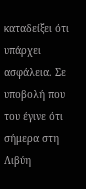καταδείξει ότι υπάρχει ασφάλεια. Σε υποβολή που του έγινε ότι σήμερα στη Λιβύη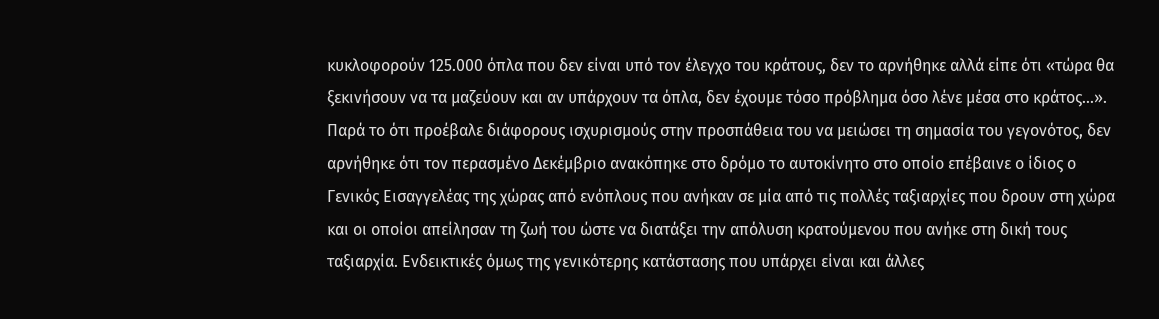κυκλοφορούν 125.000 όπλα που δεν είναι υπό τον έλεγχο του κράτους, δεν το αρνήθηκε αλλά είπε ότι «τώρα θα ξεκινήσουν να τα μαζεύουν και αν υπάρχουν τα όπλα, δεν έχουμε τόσο πρόβλημα όσο λένε μέσα στο κράτος...». Παρά το ότι προέβαλε διάφορους ισχυρισμούς στην προσπάθεια του να μειώσει τη σημασία του γεγονότος, δεν αρνήθηκε ότι τον περασμένο Δεκέμβριο ανακόπηκε στο δρόμο το αυτοκίνητο στο οποίο επέβαινε ο ίδιος ο Γενικός Εισαγγελέας της χώρας από ενόπλους που ανήκαν σε μία από τις πολλές ταξιαρχίες που δρουν στη χώρα και οι οποίοι απείλησαν τη ζωή του ώστε να διατάξει την απόλυση κρατούμενου που ανήκε στη δική τους ταξιαρχία. Ενδεικτικές όμως της γενικότερης κατάστασης που υπάρχει είναι και άλλες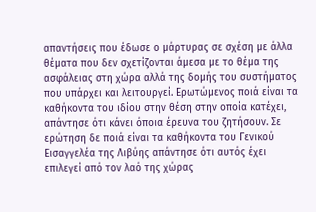απαντήσεις που έδωσε ο μάρτυρας σε σχέση με άλλα θέματα που δεν σχετίζονται άμεσα με το θέμα της ασφάλειας στη χώρα αλλά της δομής του συστήματος που υπάρχει και λειτουργεί. Ερωτώμενος ποιά είναι τα καθήκοντα του ιδίου στην θέση στην οποία κατέχει, απάντησε ότι κάνει όποια έρευνα του ζητήσουν. Σε ερώτηση δε ποιά είναι τα καθήκοντα του Γενικού Εισαγγελέα της Λιβύης απάντησε ότι αυτός έχει επιλεγεί από τον λαό της χώρας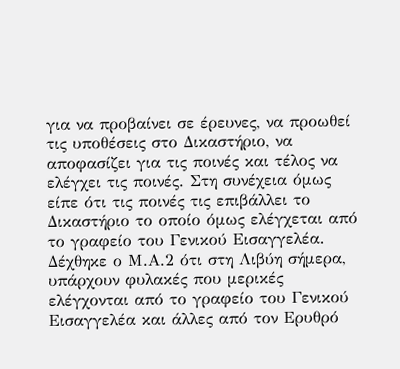για να προβαίνει σε έρευνες, να προωθεί τις υποθέσεις στο Δικαστήριο, να αποφασίζει για τις ποινές και τέλος να ελέγχει τις ποινές. Στη συνέχεια όμως είπε ότι τις ποινές τις επιβάλλει το Δικαστήριο το οποίο όμως ελέγχεται από το γραφείο του Γενικού Εισαγγελέα. Δέχθηκε ο Μ.Α.2 ότι στη Λιβύη σήμερα, υπάρχουν φυλακές που μερικές ελέγχονται από το γραφείο του Γενικού Εισαγγελέα και άλλες από τον Ερυθρό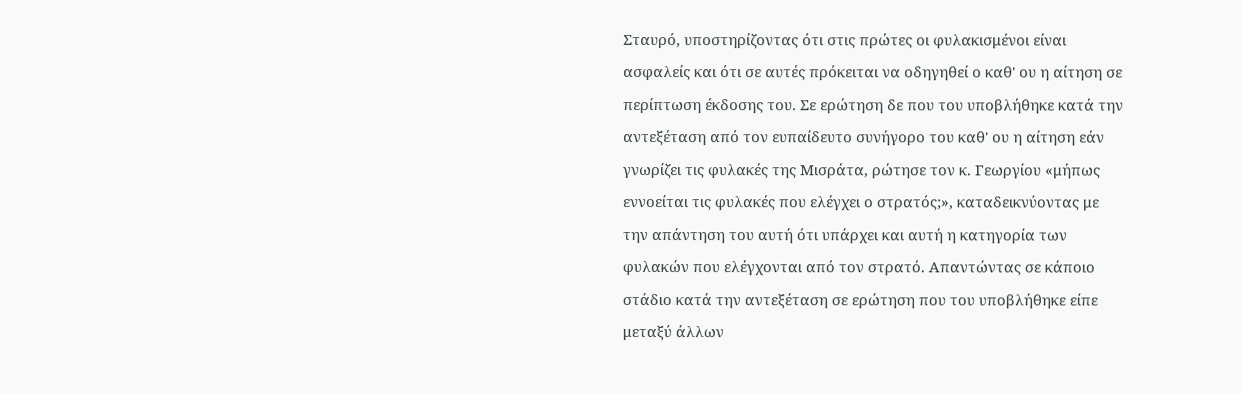Σταυρό, υποστηρίζοντας ότι στις πρώτες οι φυλακισμένοι είναι ασφαλείς και ότι σε αυτές πρόκειται να οδηγηθεί ο καθ' ου η αίτηση σε περίπτωση έκδοσης του. Σε ερώτηση δε που του υποβλήθηκε κατά την αντεξέταση από τον ευπαίδευτο συνήγορο του καθ' ου η αίτηση εάν γνωρίζει τις φυλακές της Μισράτα, ρώτησε τον κ. Γεωργίου «μήπως εννοείται τις φυλακές που ελέγχει ο στρατός;», καταδεικνύοντας με την απάντηση του αυτή ότι υπάρχει και αυτή η κατηγορία των φυλακών που ελέγχονται από τον στρατό. Απαντώντας σε κάποιο στάδιο κατά την αντεξέταση σε ερώτηση που του υποβλήθηκε είπε μεταξύ άλλων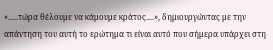«.....τώρα θέλουμε να κάμουμε κράτος....», δημιουργώντας με την απάντηση του αυτή το ερώτημα τι είναι αυτό που σήμερα υπάρχει στη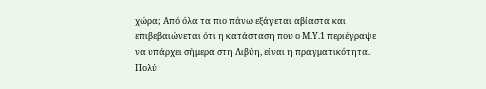χώρα; Από όλα τα πιο πάνω εξάγεται αβίαστα και επιβεβαιώνεται ότι η κατάσταση που ο Μ.Υ.1 περιέγραψε να υπάρχει σήμερα στη Λιβύη, είναι η πραγματικότητα. Πολύ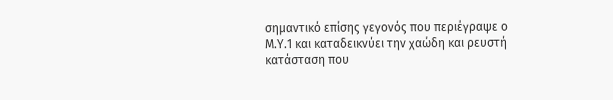σημαντικό επίσης γεγονός που περιέγραψε ο Μ.Υ.1 και καταδεικνύει την χαώδη και ρευστή κατάσταση που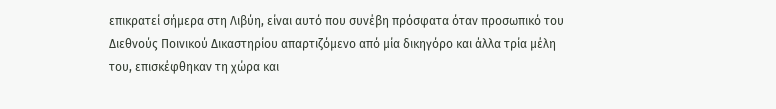επικρατεί σήμερα στη Λιβύη, είναι αυτό που συνέβη πρόσφατα όταν προσωπικό του Διεθνούς Ποινικού Δικαστηρίου απαρτιζόμενο από μία δικηγόρο και άλλα τρία μέλη του, επισκέφθηκαν τη χώρα και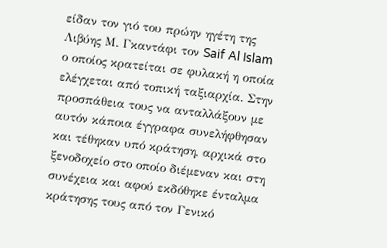είδαν τον γιό του πρώην ηγέτη της Λιβύης Μ. Γκαντάφι τον Saif Al Islam ο οποίος κρατείται σε φυλακή η οποία ελέγχεται από τοπική ταξιαρχία. Στην προσπάθεια τους να ανταλλάξουν με αυτόν κάποια έγγραφα συνελήφθησαν και τέθηκαν υπό κράτηση, αρχικά στο ξενοδοχείο στο οποίο διέμεναν και στη συνέχεια και αφού εκδόθηκε ένταλμα κράτησης τους από τον Γενικό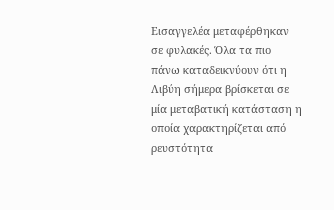Εισαγγελέα μεταφέρθηκαν σε φυλακές. Όλα τα πιο πάνω καταδεικνύουν ότι η Λιβύη σήμερα βρίσκεται σε μία μεταβατική κατάσταση η οποία χαρακτηρίζεται από ρευστότητα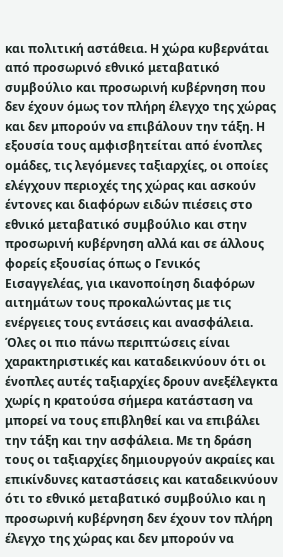και πολιτική αστάθεια. Η χώρα κυβερνάται από προσωρινό εθνικό μεταβατικό συμβούλιο και προσωρινή κυβέρνηση που δεν έχουν όμως τον πλήρη έλεγχο της χώρας και δεν μπορούν να επιβάλουν την τάξη. Η εξουσία τους αμφισβητείται από ένοπλες ομάδες, τις λεγόμενες ταξιαρχίες, οι οποίες ελέγχουν περιοχές της χώρας και ασκούν έντονες και διαφόρων ειδών πιέσεις στο εθνικό μεταβατικό συμβούλιο και στην προσωρινή κυβέρνηση αλλά και σε άλλους φορείς εξουσίας όπως ο Γενικός Εισαγγελέας, για ικανοποίηση διαφόρων αιτημάτων τους προκαλώντας με τις ενέργειες τους εντάσεις και ανασφάλεια. Όλες οι πιο πάνω περιπτώσεις είναι χαρακτηριστικές και καταδεικνύουν ότι οι ένοπλες αυτές ταξιαρχίες δρουν ανεξέλεγκτα χωρίς η κρατούσα σήμερα κατάσταση να μπορεί να τους επιβληθεί και να επιβάλει την τάξη και την ασφάλεια. Με τη δράση τους οι ταξιαρχίες δημιουργούν ακραίες και επικίνδυνες καταστάσεις και καταδεικνύουν ότι το εθνικό μεταβατικό συμβούλιο και η προσωρινή κυβέρνηση δεν έχουν τον πλήρη έλεγχο της χώρας και δεν μπορούν να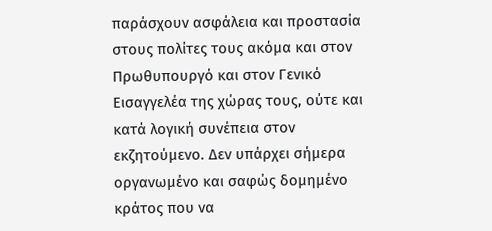παράσχουν ασφάλεια και προστασία στους πολίτες τους ακόμα και στον Πρωθυπουργό και στον Γενικό Εισαγγελέα της χώρας τους, ούτε και κατά λογική συνέπεια στον εκζητούμενο. Δεν υπάρχει σήμερα οργανωμένο και σαφώς δομημένο κράτος που να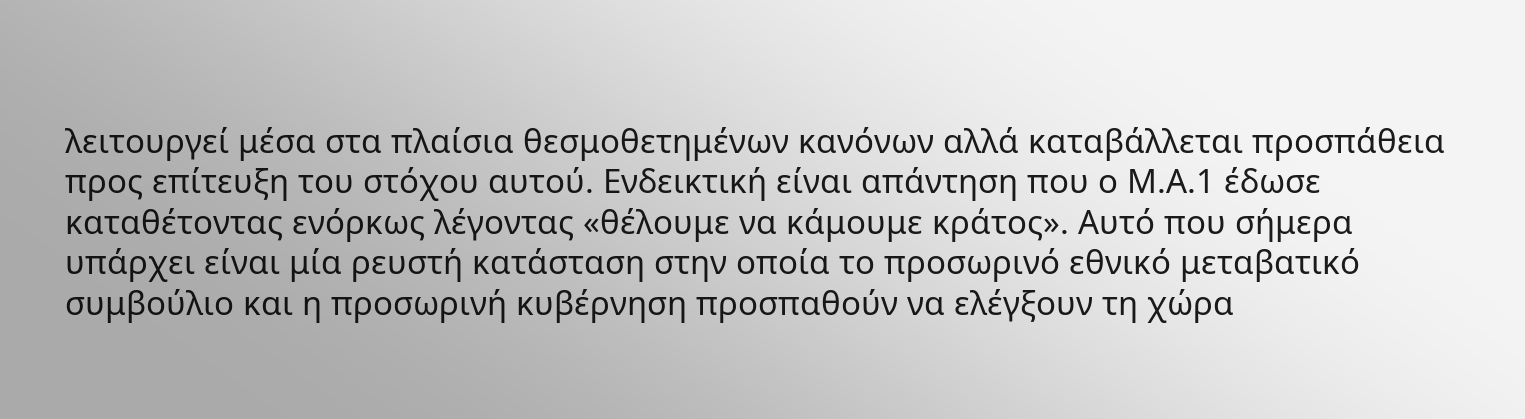λειτουργεί μέσα στα πλαίσια θεσμοθετημένων κανόνων αλλά καταβάλλεται προσπάθεια προς επίτευξη του στόχου αυτού. Ενδεικτική είναι απάντηση που ο Μ.Α.1 έδωσε καταθέτοντας ενόρκως λέγοντας «θέλουμε να κάμουμε κράτος». Αυτό που σήμερα υπάρχει είναι μία ρευστή κατάσταση στην οποία το προσωρινό εθνικό μεταβατικό συμβούλιο και η προσωρινή κυβέρνηση προσπαθούν να ελέγξουν τη χώρα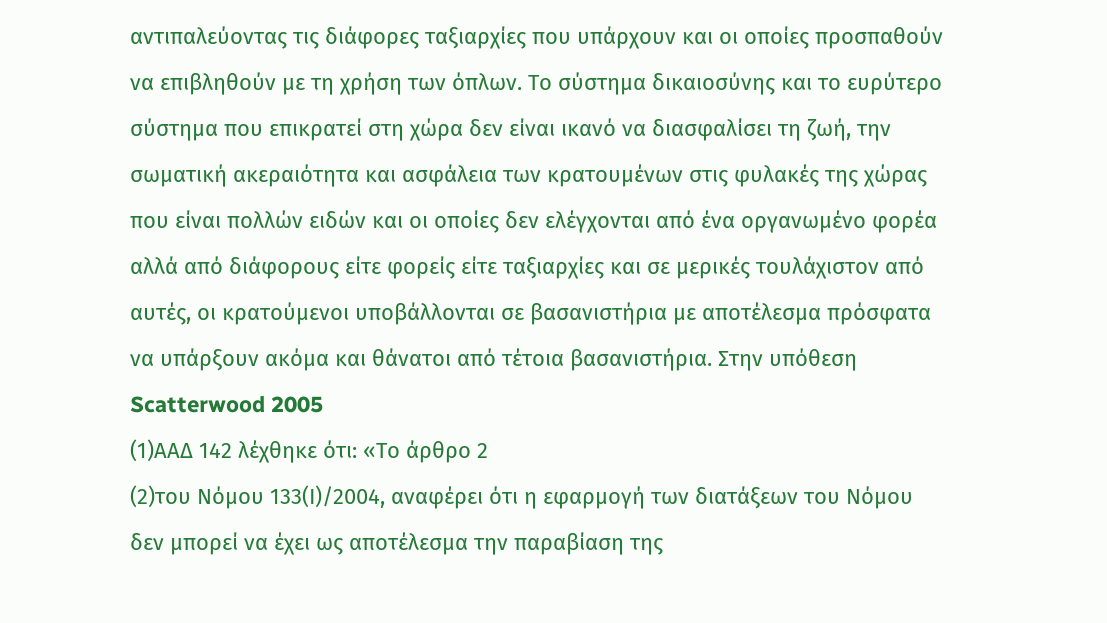αντιπαλεύοντας τις διάφορες ταξιαρχίες που υπάρχουν και οι οποίες προσπαθούν να επιβληθούν με τη χρήση των όπλων. Το σύστημα δικαιοσύνης και το ευρύτερο σύστημα που επικρατεί στη χώρα δεν είναι ικανό να διασφαλίσει τη ζωή, την σωματική ακεραιότητα και ασφάλεια των κρατουμένων στις φυλακές της χώρας που είναι πολλών ειδών και οι οποίες δεν ελέγχονται από ένα οργανωμένο φορέα αλλά από διάφορους είτε φορείς είτε ταξιαρχίες και σε μερικές τουλάχιστον από αυτές, οι κρατούμενοι υποβάλλονται σε βασανιστήρια με αποτέλεσμα πρόσφατα να υπάρξουν ακόμα και θάνατοι από τέτοια βασανιστήρια. Στην υπόθεση Scatterwood 2005
(1)ΑΑΔ 142 λέχθηκε ότι: «Το άρθρο 2
(2)του Νόμου 133(Ι)/2004, αναφέρει ότι η εφαρμογή των διατάξεων του Νόμου δεν μπορεί να έχει ως αποτέλεσμα την παραβίαση της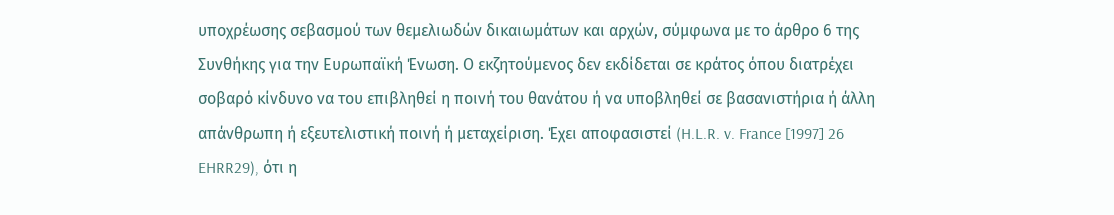υποχρέωσης σεβασμού των θεμελιωδών δικαιωμάτων και αρχών, σύμφωνα με το άρθρο 6 της Συνθήκης για την Ευρωπαϊκή Ένωση. Ο εκζητούμενος δεν εκδίδεται σε κράτος όπου διατρέχει σοβαρό κίνδυνο να του επιβληθεί η ποινή του θανάτου ή να υποβληθεί σε βασανιστήρια ή άλλη απάνθρωπη ή εξευτελιστική ποινή ή μεταχείριση. Έχει αποφασιστεί (H.L.R. v. France [1997] 26 EHRR29), ότι η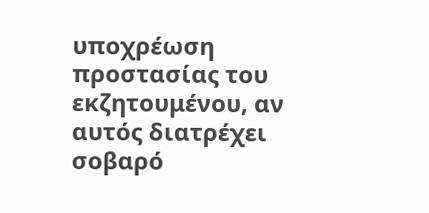υποχρέωση προστασίας του εκζητουμένου, αν αυτός διατρέχει σοβαρό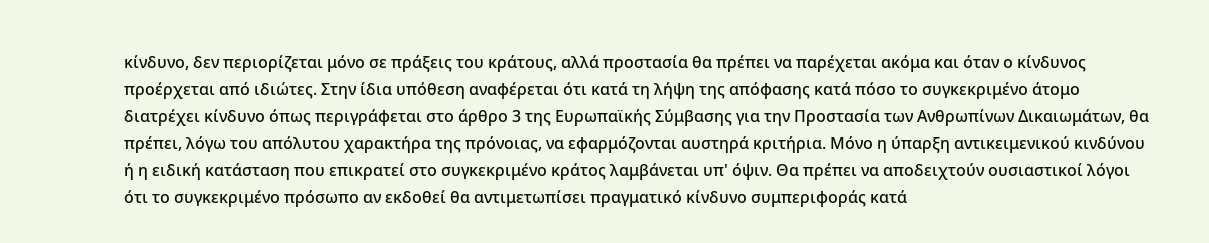κίνδυνο, δεν περιορίζεται μόνο σε πράξεις του κράτους, αλλά προστασία θα πρέπει να παρέχεται ακόμα και όταν ο κίνδυνος προέρχεται από ιδιώτες. Στην ίδια υπόθεση αναφέρεται ότι κατά τη λήψη της απόφασης κατά πόσο το συγκεκριμένο άτομο διατρέχει κίνδυνο όπως περιγράφεται στο άρθρο 3 της Ευρωπαϊκής Σύμβασης για την Προστασία των Ανθρωπίνων Δικαιωμάτων, θα πρέπει, λόγω του απόλυτου χαρακτήρα της πρόνοιας, να εφαρμόζονται αυστηρά κριτήρια. Μόνο η ύπαρξη αντικειμενικού κινδύνου ή η ειδική κατάσταση που επικρατεί στο συγκεκριμένο κράτος λαμβάνεται υπ' όψιν. Θα πρέπει να αποδειχτούν ουσιαστικοί λόγοι ότι το συγκεκριμένο πρόσωπο αν εκδοθεί θα αντιμετωπίσει πραγματικό κίνδυνο συμπεριφοράς κατά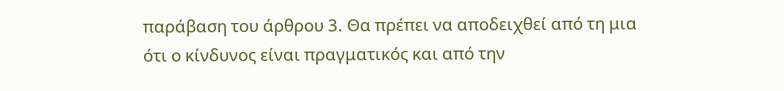παράβαση του άρθρου 3. Θα πρέπει να αποδειχθεί από τη μια ότι ο κίνδυνος είναι πραγματικός και από την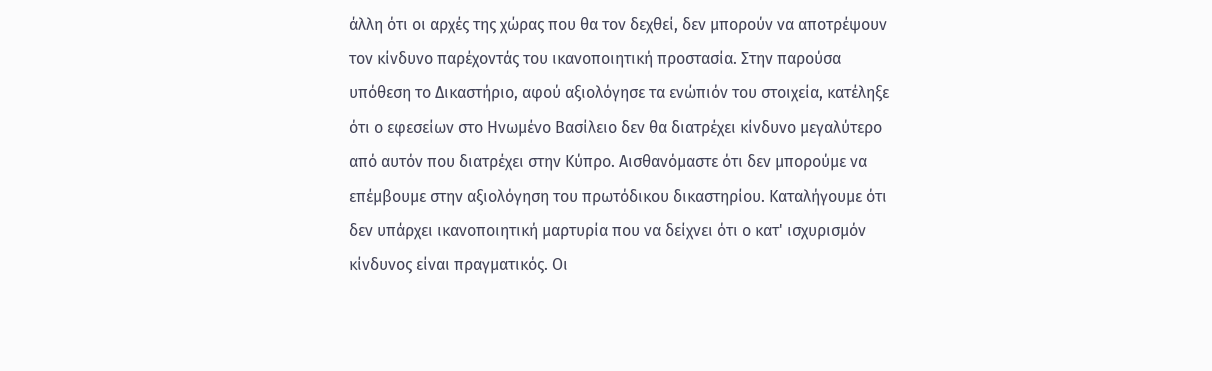άλλη ότι οι αρχές της χώρας που θα τον δεχθεί, δεν μπορούν να αποτρέψουν τον κίνδυνο παρέχοντάς του ικανοποιητική προστασία. Στην παρούσα υπόθεση το Δικαστήριο, αφού αξιολόγησε τα ενώπιόν του στοιχεία, κατέληξε ότι ο εφεσείων στο Ηνωμένο Βασίλειο δεν θα διατρέχει κίνδυνο μεγαλύτερο από αυτόν που διατρέχει στην Κύπρο. Αισθανόμαστε ότι δεν μπορούμε να επέμβουμε στην αξιολόγηση του πρωτόδικου δικαστηρίου. Καταλήγουμε ότι δεν υπάρχει ικανοποιητική μαρτυρία που να δείχνει ότι ο κατ' ισχυρισμόν κίνδυνος είναι πραγματικός. Οι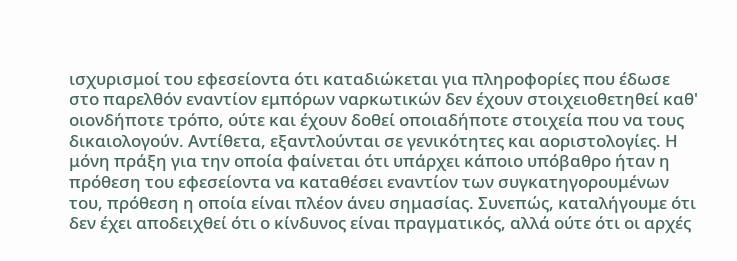ισχυρισμοί του εφεσείοντα ότι καταδιώκεται για πληροφορίες που έδωσε στο παρελθόν εναντίον εμπόρων ναρκωτικών δεν έχουν στοιχειοθετηθεί καθ' οιονδήποτε τρόπο, ούτε και έχουν δοθεί οποιαδήποτε στοιχεία που να τους δικαιολογούν. Αντίθετα, εξαντλούνται σε γενικότητες και αοριστολογίες. Η μόνη πράξη για την οποία φαίνεται ότι υπάρχει κάποιο υπόβαθρο ήταν η πρόθεση του εφεσείοντα να καταθέσει εναντίον των συγκατηγορουμένων του, πρόθεση η οποία είναι πλέον άνευ σημασίας. Συνεπώς, καταλήγουμε ότι δεν έχει αποδειχθεί ότι ο κίνδυνος είναι πραγματικός, αλλά ούτε ότι οι αρχές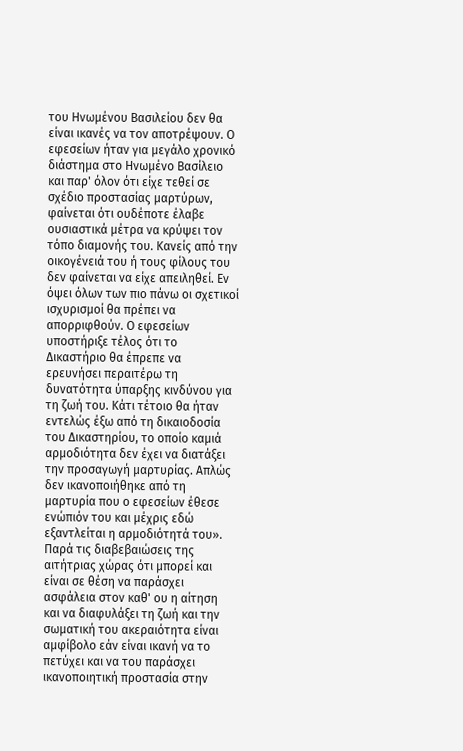του Ηνωμένου Βασιλείου δεν θα είναι ικανές να τον αποτρέψουν. Ο εφεσείων ήταν για μεγάλο χρονικό διάστημα στο Ηνωμένο Βασίλειο και παρ' όλον ότι είχε τεθεί σε σχέδιο προστασίας μαρτύρων, φαίνεται ότι ουδέποτε έλαβε ουσιαστικά μέτρα να κρύψει τον τόπο διαμονής του. Κανείς από την οικογένειά του ή τους φίλους του δεν φαίνεται να είχε απειληθεί. Εν όψει όλων των πιο πάνω οι σχετικοί ισχυρισμοί θα πρέπει να απορριφθούν. Ο εφεσείων υποστήριξε τέλος ότι το Δικαστήριο θα έπρεπε να ερευνήσει περαιτέρω τη δυνατότητα ύπαρξης κινδύνου για τη ζωή του. Κάτι τέτοιο θα ήταν εντελώς έξω από τη δικαιοδοσία του Δικαστηρίου, το οποίο καμιά αρμοδιότητα δεν έχει να διατάξει την προσαγωγή μαρτυρίας. Απλώς δεν ικανοποιήθηκε από τη μαρτυρία που ο εφεσείων έθεσε ενώπιόν του και μέχρις εδώ εξαντλείται η αρμοδιότητά του». Παρά τις διαβεβαιώσεις της αιτήτριας χώρας ότι μπορεί και είναι σε θέση να παράσχει ασφάλεια στον καθ' ου η αίτηση και να διαφυλάξει τη ζωή και την σωματική του ακεραιότητα είναι αμφίβολο εάν είναι ικανή να το πετύχει και να του παράσχει ικανοποιητική προστασία στην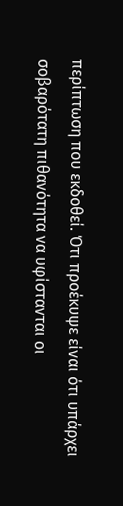περίπτωση που εκδοθεί. Ότι προέκυψε είναι ότι υπάρχει σοβαρότατη πιθανότητα να υφίστανται οι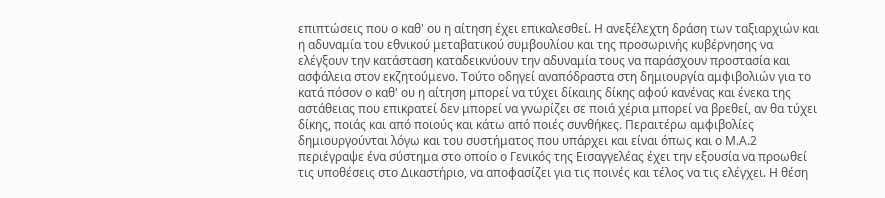επιπτώσεις που ο καθ' ου η αίτηση έχει επικαλεσθεί. Η ανεξέλεχτη δράση των ταξιαρχιών και η αδυναμία του εθνικού μεταβατικού συμβουλίου και της προσωρινής κυβέρνησης να ελέγξουν την κατάσταση καταδεικνύουν την αδυναμία τους να παράσχουν προστασία και ασφάλεια στον εκζητούμενο. Τούτο οδηγεί αναπόδραστα στη δημιουργία αμφιβολιών για το κατά πόσον ο καθ' ου η αίτηση μπορεί να τύχει δίκαιης δίκης αφού κανένας και ένεκα της αστάθειας που επικρατεί δεν μπορεί να γνωρίζει σε ποιά χέρια μπορεί να βρεθεί, αν θα τύχει δίκης, ποιάς και από ποιούς και κάτω από ποιές συνθήκες. Περαιτέρω αμφιβολίες δημιουργούνται λόγω και του συστήματος που υπάρχει και είναι όπως και ο Μ.Α.2 περιέγραψε ένα σύστημα στο οποίο ο Γενικός της Εισαγγελέας έχει την εξουσία να προωθεί τις υποθέσεις στο Δικαστήριο, να αποφασίζει για τις ποινές και τέλος να τις ελέγχει. Η θέση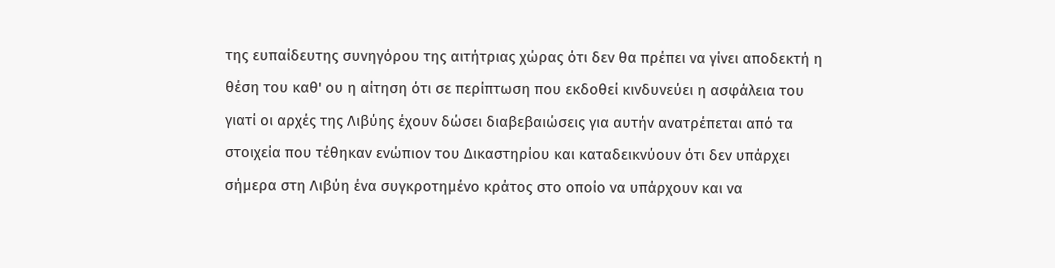της ευπαίδευτης συνηγόρου της αιτήτριας χώρας ότι δεν θα πρέπει να γίνει αποδεκτή η θέση του καθ' ου η αίτηση ότι σε περίπτωση που εκδοθεί κινδυνεύει η ασφάλεια του γιατί οι αρχές της Λιβύης έχουν δώσει διαβεβαιώσεις για αυτήν ανατρέπεται από τα στοιχεία που τέθηκαν ενώπιον του Δικαστηρίου και καταδεικνύουν ότι δεν υπάρχει σήμερα στη Λιβύη ένα συγκροτημένο κράτος στο οποίο να υπάρχουν και να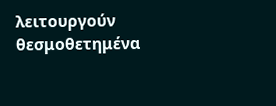λειτουργούν θεσμοθετημένα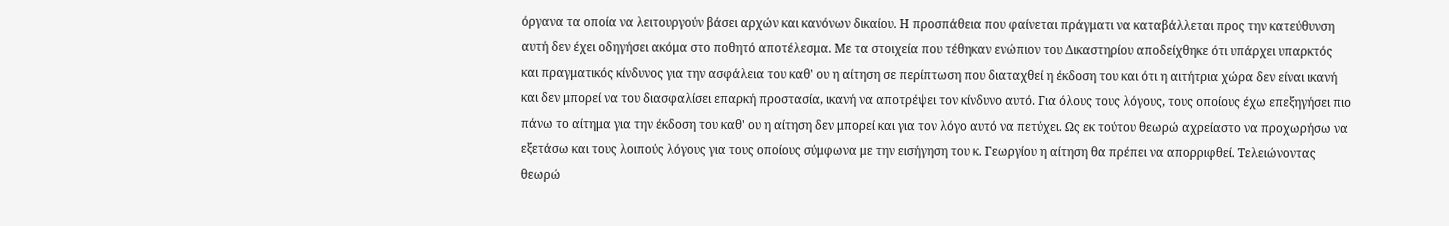όργανα τα οποία να λειτουργούν βάσει αρχών και κανόνων δικαίου. Η προσπάθεια που φαίνεται πράγματι να καταβάλλεται προς την κατεύθυνση αυτή δεν έχει οδηγήσει ακόμα στο ποθητό αποτέλεσμα. Με τα στοιχεία που τέθηκαν ενώπιον του Δικαστηρίου αποδείχθηκε ότι υπάρχει υπαρκτός και πραγματικός κίνδυνος για την ασφάλεια του καθ' ου η αίτηση σε περίπτωση που διαταχθεί η έκδοση του και ότι η αιτήτρια χώρα δεν είναι ικανή και δεν μπορεί να του διασφαλίσει επαρκή προστασία, ικανή να αποτρέψει τον κίνδυνο αυτό. Για όλους τους λόγους, τους οποίους έχω επεξηγήσει πιο πάνω το αίτημα για την έκδοση του καθ' ου η αίτηση δεν μπορεί και για τον λόγο αυτό να πετύχει. Ως εκ τούτου θεωρώ αχρείαστο να προχωρήσω να εξετάσω και τους λοιπούς λόγους για τους οποίους σύμφωνα με την εισήγηση του κ. Γεωργίου η αίτηση θα πρέπει να απορριφθεί. Τελειώνοντας θεωρώ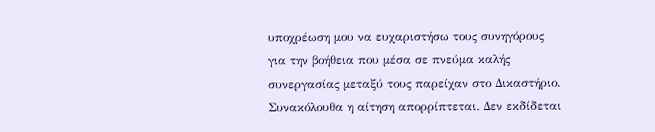υποχρέωση μου να ευχαριστήσω τους συνηγόρους για την βοήθεια που μέσα σε πνεύμα καλής συνεργασίας μεταξύ τους παρείχαν στο Δικαστήριο. Συνακόλουθα η αίτηση απορρίπτεται. Δεν εκδίδεται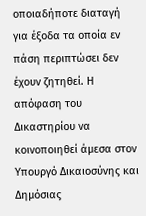οποιαδήποτε διαταγή για έξοδα τα οποία εν πάση περιπτώσει δεν έχουν ζητηθεί. Η απόφαση του Δικαστηρίου να κοινοποιηθεί άμεσα στον Υπουργό Δικαιοσύνης και Δημόσιας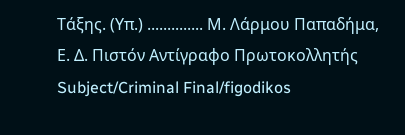Τάξης. (Υπ.) .............. Μ. Λάρμου Παπαδήμα, Ε. Δ. Πιστόν Αντίγραφο Πρωτοκολλητής Subject/Criminal Final/figodikos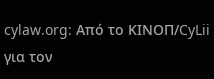cylaw.org: Από το ΚΙΝOΠ/CyLii για τον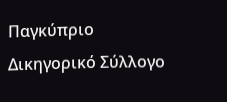Παγκύπριο Δικηγορικό Σύλλογο